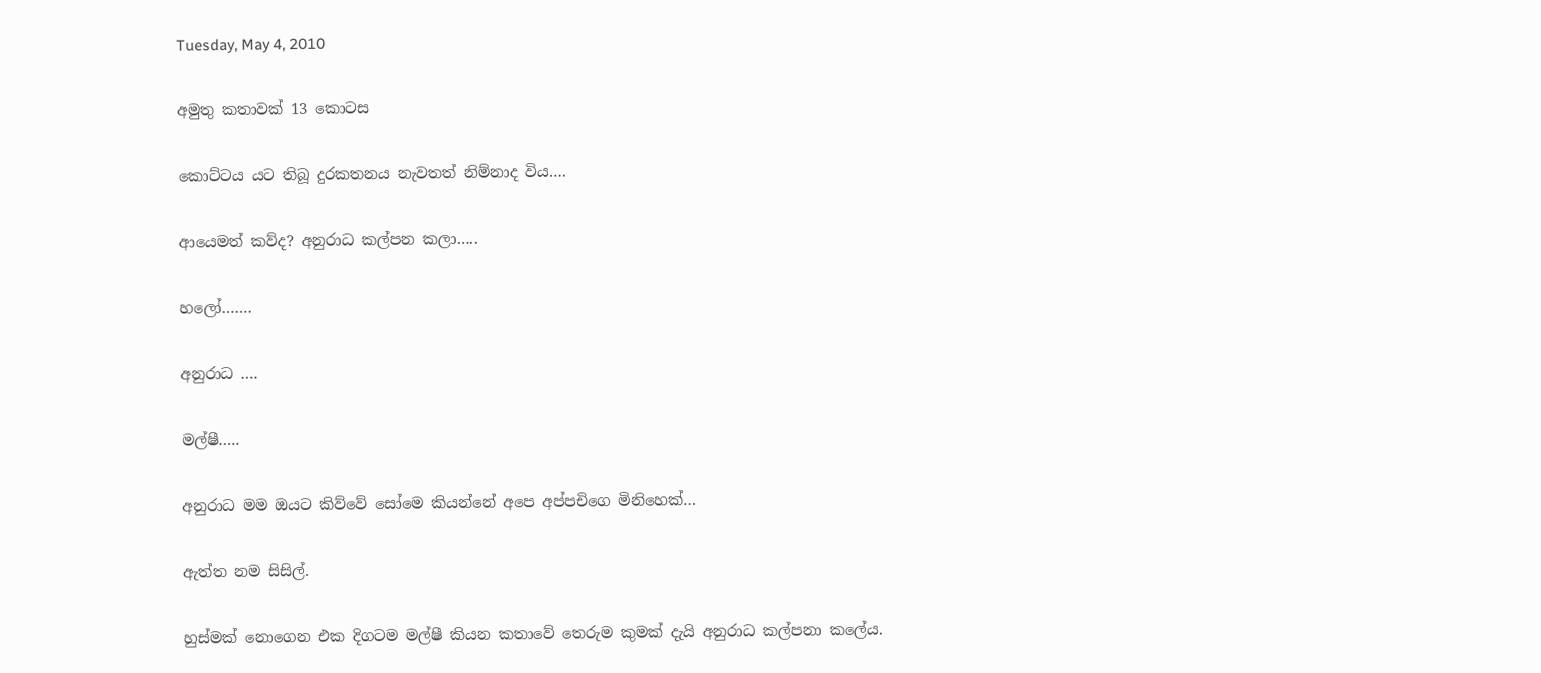Tuesday, May 4, 2010

අමුතු කතාවක් 13 කොටස

කොට්ටය යට තිබූ දුරකතනය නැවතත් නිම්නාද විය….

ආයෙමත් කව්ද? අනුරාධ කල්පන කලා…..

හලෝ…….

අනුරාධ ….

මල්ෂී…..

අනුරාධ මම ඔයට කිව්වේ සෝමෙ කියන්නේ අපෙ අප්පචිගෙ මිනිහෙක්…

ඇත්ත නම සිසිල්.

හුස්මක් නොගෙන එක දිගටම මල්ෂී කියන කතාවේ තෙරුම කුමක් දැයි අනුරාධ කල්පනා කලේය.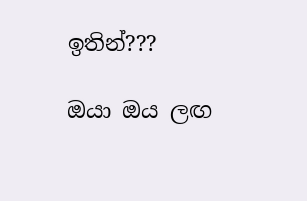ඉතින්???

ඔයා ඔය ලඟ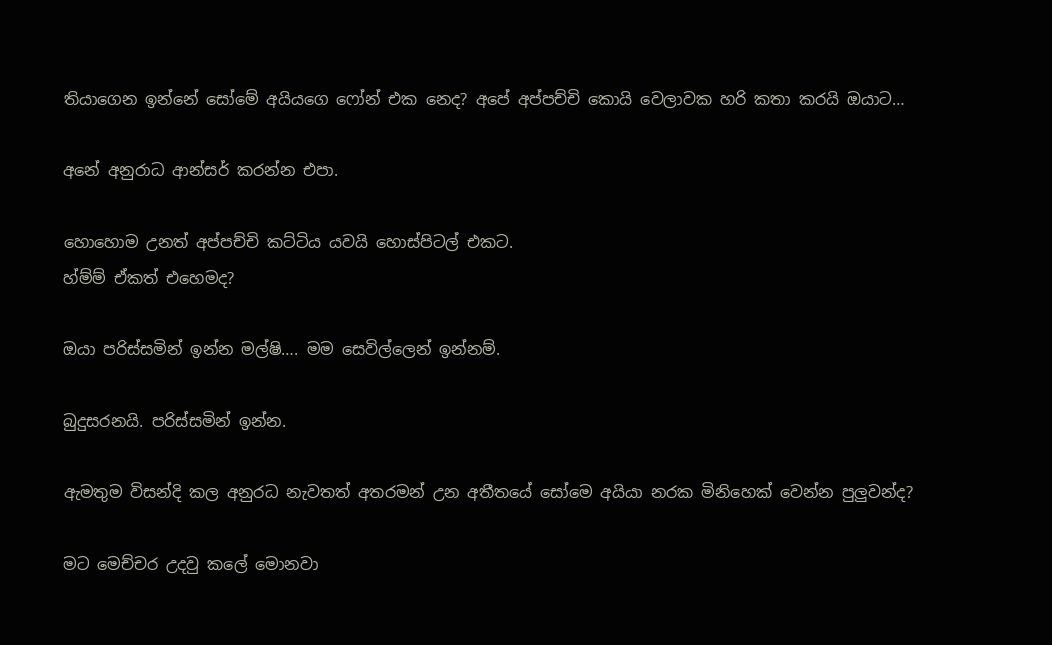තියාගෙන ඉන්නේ සෝමේ අයියගෙ ෆෝන් එක නෙද? අපේ අප්පච්චි කොයි වෙලාවක හරි කතා කරයි ඔයාට…

අනේ අනුරාධ ආන්සර් කරන්න එපා.

හොහොම උනත් අප්පච්චි කට්ටිය යවයි හොස්පිටල් එකට.
හ්ම්ම් ඒකත් එහෙමද?

ඔයා පරිස්සමින් ඉන්න මල්ෂි…. මම සෙවිල්ලෙන් ඉන්නම්.

බුදුසරනයි. පරිස්සමින් ඉන්න.

ඇමතුම විසන්දි කල අනුරධ නැවතත් අතරමන් උන අතීතයේ සෝමෙ අයියා නරක මිනිහෙක් වෙන්න පුලුවන්ද?

මට මෙච්චර උදවු කලේ මොනවා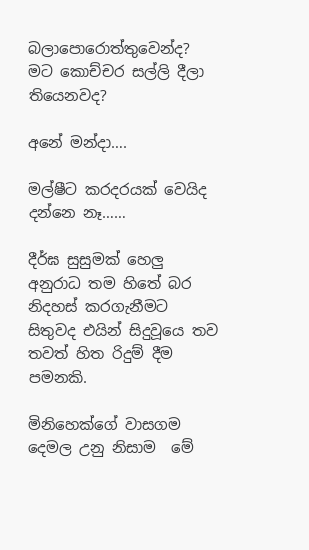බලාපොරොත්තුවෙන්ද? මට කොච්චර සල්ලි දීලා තියෙනවද?

අනේ මන්දා….

මල්ෂීට කරදරයක් වෙයිද දන්නෙ නෑ……

දීර්ඝ සුසුමක් හෙලු අනුරාධ තම හිතේ බර නිදහස් කරගැනීමට සිතුවද එයින් සිදුවූයෙ තව තවත් හිත රිදුම් දීම පමනකි.

මිනිහෙක්ගේ වාසගම දෙමල උනු නිසාම  මේ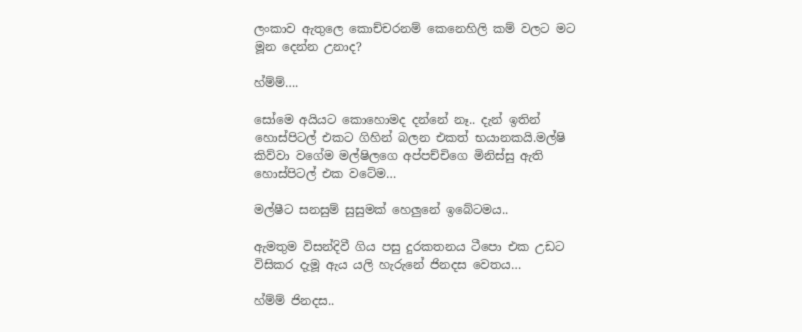ලංකාව ඇතුලෙ කොච්චරනම් කෙනෙහිලි කම් වලට මට මූන දෙන්න උනාද?

හ්ම්ම්….

සෝමෙ අයියට කොහොමද දන්නේ නෑ.. දැන් ඉතින් හොස්පිටල් එකට ගිහින් බලන එකත් භයානකයි.මල්ෂි කිව්වා වගේම මල්ෂිලගෙ අප්පච්චිගෙ මිනිස්සු ඇති හොස්පිටල් එක වටේම…

මල්ෂීට සනසුම් සුසුමක් හෙලුනේ ඉබේටමය..

ඇමතුම විසන්දිවී ගිය පසු දුරකතනය ටීපො එක උඩට විසිකර දැමූ ඇය යලි හැරුනේ ජිනදස වෙතය…

හ්ම්ම් ජිනදස..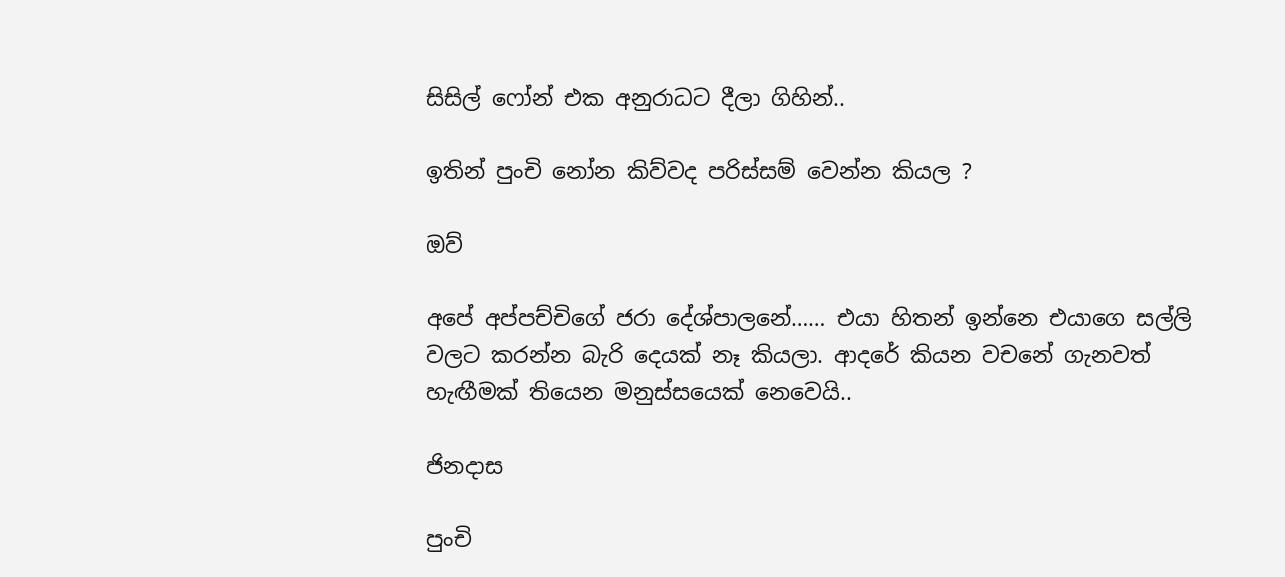සිසිල් ෆෝන් එක අනුරාධට දීලා ගිහින්..

ඉතින් පුංචි නෝන කිව්වද පරිස්සම් වෙන්න කියල ?

ඔව්

අපේ අප්පච්චිගේ ජරා දේශ්පාලනේ…… එයා හිතන් ඉන්නෙ එයාගෙ සල්ලි වලට කරන්න බැරි දෙයක් නෑ කියලා. ආදරේ කියන වචනේ ගැනවත් හැඟීමක් තියෙන මනුස්සයෙක් නෙවෙයි..

ජිනදාස

පුංචි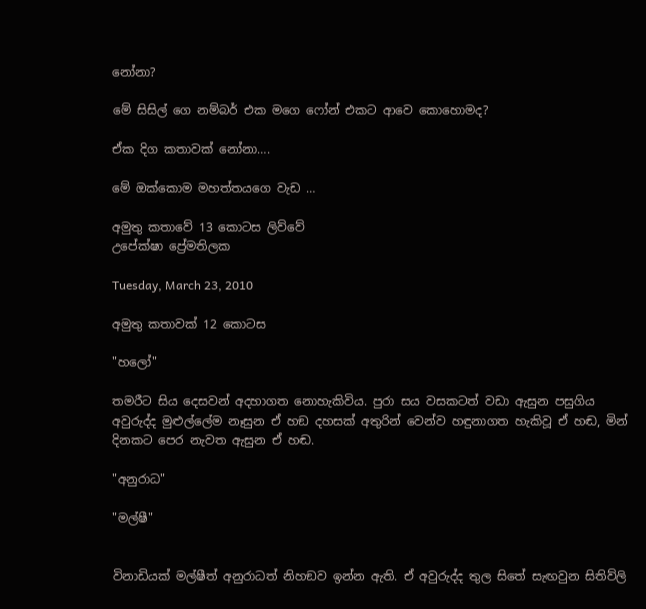නෝනා?

මේ සිසිල් ගෙ නම්බර් එක මගෙ ෆෝන් එකට ආවෙ කොහොමද?

ඒක දිග කතාවක් නෝනා….

මේ ඔක්කොම මහත්තයගෙ වැඩ …

අමුතු කතාවේ 13 කොටස ලිව්වේ
උපේක්ෂා ප්‍රේමතිලක

Tuesday, March 23, 2010

අමුතු කතාවක් 12 කොටස

"හලෝ"

තමරීට සිය දෙසවන් අදහාගත නොහැකිවිය. පුරා සය වසකටත් වඩා ඇසුන පසුගිය අවුරුද්ද මුළුල්ලේම ‍නෑසුන ඒ හඞ දහසක් අතුරින් වෙන්ව හඳුනාගත හැකිවූ ඒ හඬ, මින් දිනකට පෙර නැවත ඇසුන ඒ හඬ.

"අනුරාධ"

"මල්ෂී"


විනාඩියක් මල්ෂීත් අනුරාධත් නිහඞව ඉන්න ඇති. ඒ අවුරුද්ද තුල සිතේ සැඟවුන සිතිව්ලි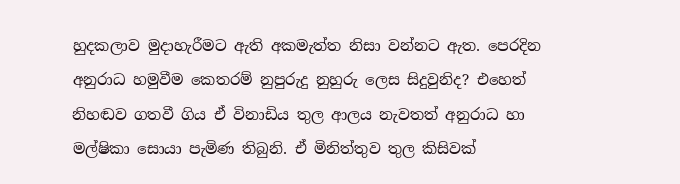හුදකලාව මුදාහැරීමට ඇති අකමැත්ත නිසා වන්නට ඇත. පෙරදින අනුරාධ හමුවීම කෙතරම් නුපුරුදු නුහුරු ලෙස සිදුවුනිද? එහෙත් නිහඬව ගතවී ගිය ඒ විනාඩිය තුල ආලය නැවතත් අනුරාධ හා මල්ෂිකා සොයා පැමිණ තිබුනි. ඒ මිනිත්තුව තුල කිසිවක්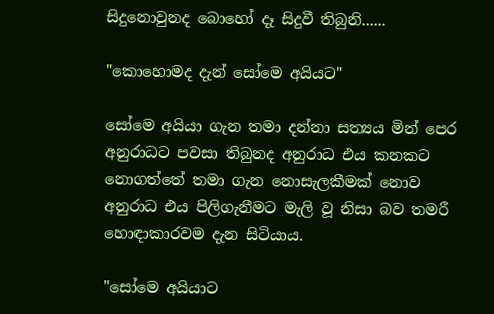සිදුනොවුනද බොහෝ දෑ සිදුවී තිබුනි......

"කොහොමද දැන් සෝමෙ අයියට"

සෝමෙ අයියා ගැන තමා දන්නා සත්‍යය මින් පෙර අනුරාධට පවසා තිබුනද අනුරාධ එය කනකට‍ නොගත්තේ තමා ගැන නොසැලකීමක් නොව අනුරාධ එය පිලිගැනීමට මැලි වූ නිසා බව තමරී හොඳාකාරවම දැන සිටියාය.

"සෝමෙ අයියාට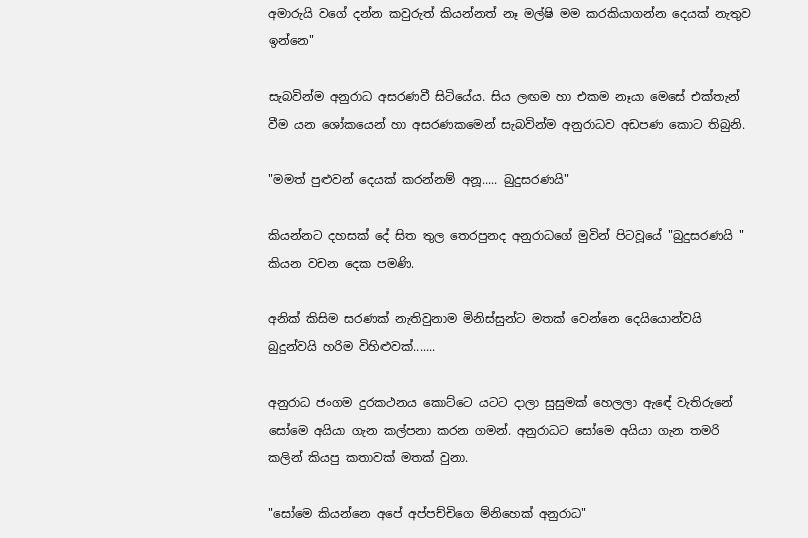අමාරුයි වගේ දන්න කවුරුත් කියන්නත් නෑ මල්ෂි මම කරකියාගන්න දෙයක් නැතුව ඉන්නෙ"

සැබවින්ම අනුරාධ අසරණවී සිටියේය. සිය ලඟම හා එකම නෑයා මෙසේ එක්තැන් වීම යන ‍ශෝකයෙන් හා අසරණකමෙන් සැබවින්ම අනුරාධව අඩපණ කොට තිබුනි.

"මමත් පුළුවන් දෙයක් කරන්නම් අනූ..... බුදුසරණයි"

කියන්නට දහසක් දේ සිත තුල තෙරපුනද අනුරාධගේ මුවින් පිටවූ‍යේ "බුදුසරණයි " කියන වචන දෙක පමණි.

අනික් කිසිම සරණක් නැතිවුනාම මිනිස්සුන්ට මතක් වෙන්නෙ දෙයියොන්වයි බුදුන්වයි හරිම විහිළුවක්.......

අනුරාධ ජංගම දුරකථනය කොට්ටෙ යටට දාලා සුසුමක් හෙලලා ඇඳේ වැතිරුනේ සෝමෙ අයියා ගැන කල්පනා කරන ගමන්. අනුරාධට සෝමෙ අයියා ගැන තමරි කලින් කියපු කතාවක් මතක් වුනා.

"සෝමෙ කියන්නෙ අපේ අප්පච්චිගෙ ම්නිහෙක් අනුරාධ"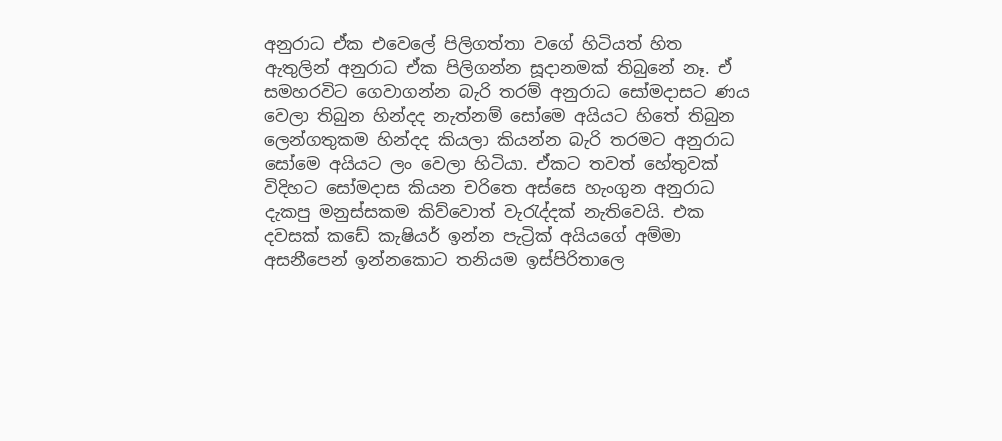අනුරාධ ඒක එවෙලේ පිලිගත්තා වගේ හිටියත් හිත ඇතුලින් අනුරාධ ඒක පිලිගන්න සූදානමක් තිබුනේ නෑ. ඒ සමහරවිට ගෙවාගන්න බැරි තරම් අනුරාධ සෝමදාසට ණය වෙලා තිබුන හින්දද නැත්නම් සෝමෙ අයියට හිතේ තිබුන ලෙන්ගතුකම හින්දද කියලා කියන්න බැරි තරමට අනුරාධ සෝමෙ අයියට ලං වෙලා හිටියා. ඒකට තවත් හේතුවක් විදිහට සෝමදාස කියන චරිතෙ අස්සෙ හැංගුන අනුරාධ දැකපු මනුස්සකම කිව්වොත් වැරැද්දක් නැතිවෙයි. එක දවසක් කඩේ කැෂියර් ඉන්න පැට්‍රික් අයියගේ අම්මා අසනීපෙන් ඉන්නකොට තනියම ඉස්පිරිතාලෙ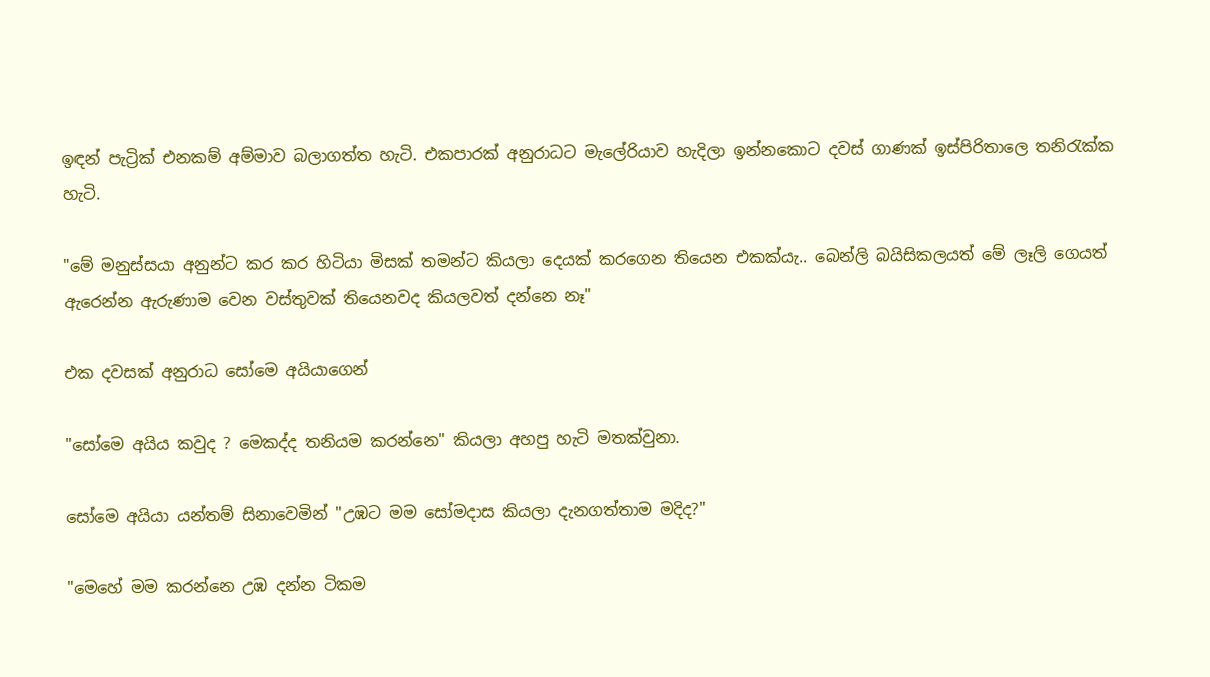ඉඳන් පැට්‍රික් එනකම් අම්මාව බලාගත්ත හැ‍ටි. එකපාරක් අනුරාධට මැලේරියාව හැදිලා ඉන්නකොට දවස් ගාණක් ඉස්පිරිතාලෙ තනිරැක්ක හැටි.

"මේ මනුස්සයා අනුන්ට කර කර හිටියා මිසක් තමන්ට කියලා දෙයක් කරගෙන තියෙන එකක්යැ.. බෙන්ලි බයිසිකලයත් මේ ලෑලි ගෙයත් ඇරෙන්න ඇරුණාම වෙන වස්තුවක් තියෙනවද කියලවත් දන්නෙ නෑ"

එක දවසක් අනුරාධ සෝමෙ අයියාගෙන්

"සෝමෙ අයිය කවුද ‍? මෙකද්ද තනියම කරන්නෙ" කියලා අහපු හැටි මතක්වුනා.

සෝමෙ අයියා යන්තම් සිනාවෙමින් "උඹට මම සෝමදාස කියලා දැනගත්තාම මදිද?"

"මෙහේ මම කරන්නෙ උඹ දන්න ටිකම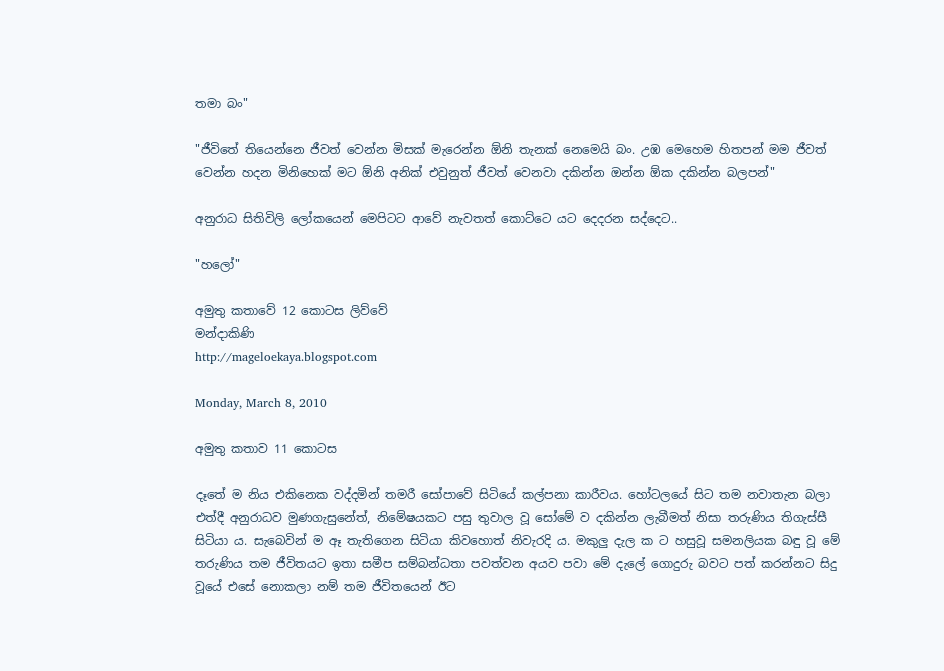තමා බං"

"ජීවිතේ තියෙන්නෙ ජීවත් වෙන්න මිසක් මැරෙන්න ඕනි තැනක් නෙමෙයි බං. උඹ මෙහෙම හිතපන් මම ජීවත් වෙන්න හදන මිනිහෙක් මට ඕනි අනික් එවුනුත් ජීවත් වෙනවා දකින්න ඔන්න ඕක දකින්න බලපන්"

අනුරාධ සිතිවිලි ලෝකයෙන් මෙපිටට ආවේ නැවතත් කොට්ටෙ යට දෙදරන සද්දෙට..

"හලෝ"

අමුතු කතාවේ 12 කොටස ලිව්වේ
මන්දාකිණි
http://mageloekaya.blogspot.com

Monday, March 8, 2010

අමුතු කතාව 11 කොටස

දෑතේ ම නිය එකිනෙක වද්දමින් තමරී සෝපාවේ සිටියේ කල්පනා කාරීවය. හෝටලයේ සිට තම නවාතැන බලා එත්දී අනුරාධව මුණගැසුනේත්, නිමේෂයකට පසු තුවාල වූ සෝමේ ව දකින්න ලැබීමත් නිසා තරුණිය තිගැස්සී සිටියා ය. සැබෙවින් ම ඈ තැතිගෙන සිටියා කිවහොත් නිවැරදි ය. මකුලු දැල ක ට හසුවූ සමනලියක බඳු වූ මේ තරුණිය තම ජීවිතයට ඉතා සමීප සම්බන්ධතා පවත්වන අයව පවා මේ දැලේ ගොදුරු බවට පත් කරන්නට සිදු වූයේ එසේ නොකලා නම් තම ජීවිතයෙන් ඊට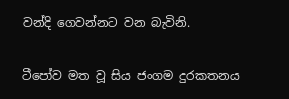වන්දි ගෙවන්නට වන බැවිනි.

ටීපෝව මත වූ සිය ජංගම දුරකතනය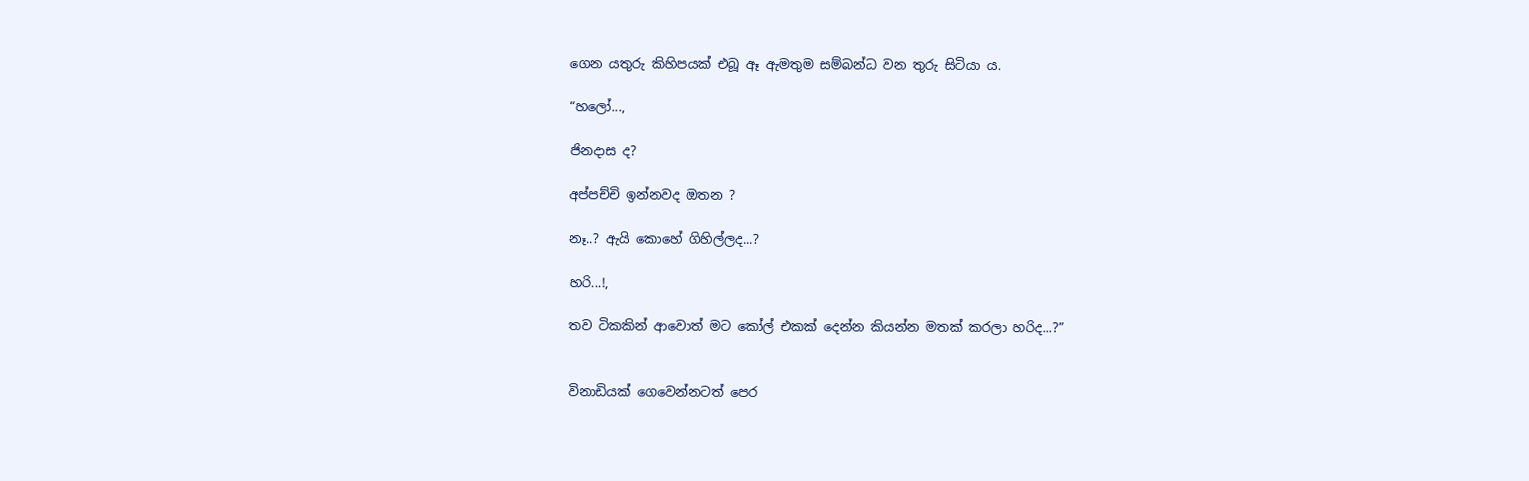ගෙන යතුරු කිහිපයක් එබූ ඈ ඇමතුම සම්බන්ධ වන තුරු සිටියා ය.

“හලෝ...,

ජිනදාස ද?

අප්පච්චි ඉන්නවද ඔතන ?

නෑ..? ඇයි කොහේ ගිහිල්ලද...?

හරි...!,

තව ටිකකින් ආවොත් මට කෝල් එකක් දෙන්න කියන්න මතක් කරලා හරිද...?”


විනාඩියක් ගෙවෙන්නටත් පෙර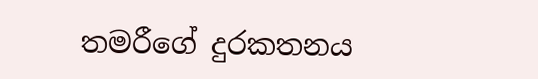තමරීගේ දුරකතනය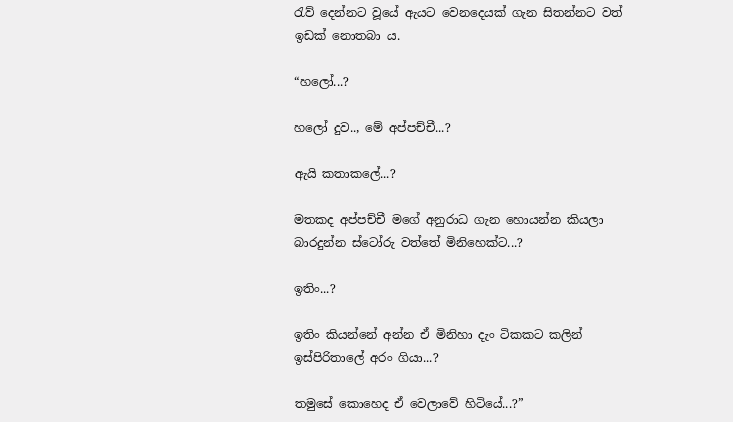රැව් දෙන්නට වූයේ ඇයට වෙනදෙයක් ගැන සිතන්නට වත් ඉඩක් නොතබා ය.

“හලෝ...?

හලෝ දුව.., මේ අප්පච්චී...?

ඇයි කතාකලේ...?

මතකද අප්පච්චී මගේ අනුරාධ ගැන හොයන්න කියලා බාරදුන්න ස්ටෝරු වත්තේ මිනිහෙක්ට...?

ඉතිං...?

ඉතිං කියන්නේ අන්න ඒ මිනිහා දැං ටිකකට කලින් ඉස්පිරිතාලේ අරං ගියා...?

තමුසේ කොහෙද ඒ වෙලාවේ හිටියේ...?”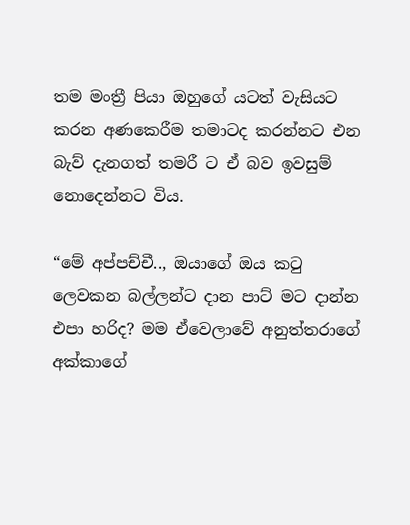තම මංත්‍රී පියා ඔහුගේ යටත් වැසියට කරන අණකෙරීම තමාටද කරන්නට එන බැව් දැනගත් තමරී ට ඒ බව ඉවසුම් නොදෙන්නට විය.

“මේ අප්පච්චී.., ඔයාගේ ඔය කටු ලෙවකන බල්ලන්ට දාන පාට් මට දාන්න එපා හරිද? මම ඒවෙලාවේ අනුත්තරාගේ අක්කාගේ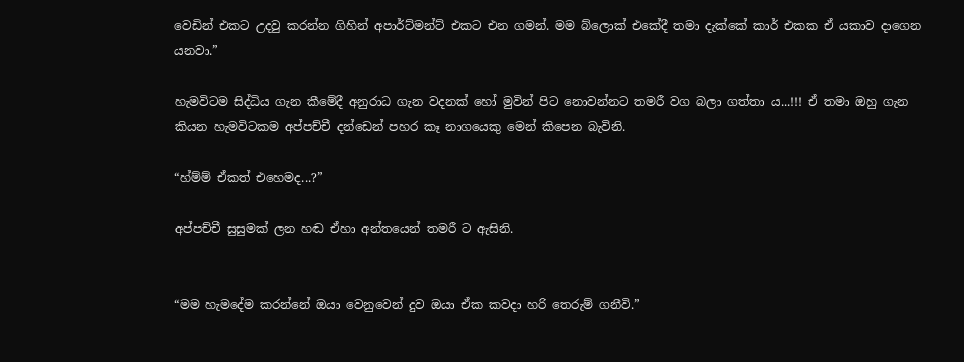වෙඩින් එකට උදවු කරන්න ගිහින් අපාර්ට්මන්ට් එකට එන ගමන්. මම බ්ලොක් එකේදී තමා දැක්කේ කාර් එකක ඒ යකාව දාගෙන යනවා.”

හැමවිටම සිද්ධිය ගැන කීමේදී අනුරාධ ගැන වදනක් හෝ මුවින් පිට නොවන්නට තමරී වග බලා ගත්තා ය...!!! ඒ තමා ඔහු ගැන කියන හැමවිටකම අප්පච්චී දන්ඩෙන් පහර කෑ නාගයෙකු මෙන් කිපෙන බැවිනි.

“හ්ම්ම් ඒකත් එහෙමද...?”

අප්පච්චී සුසුමක් ලන හඬ ඒහා අන්තයෙන් තමරී ට ඇසිනි.


“මම හැමදේම කරන්නේ ඔයා වෙනුවෙන් දුව ඔයා ඒක කවදා හරි තෙරුම් ගනීවි.”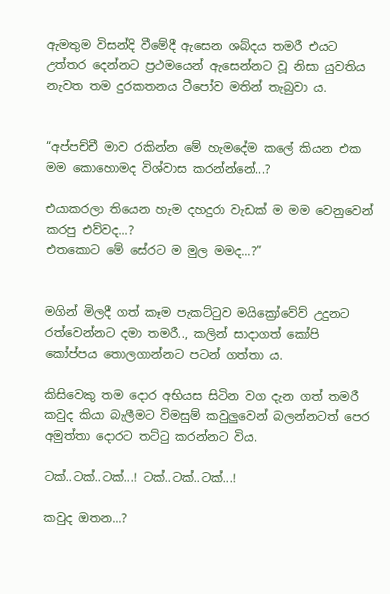ඇමතුම විසන්දි වීමේදී ඇසෙන ශබ්දය තමරී එයට උත්තර දෙන්නට ප්‍රථමයෙන් ඇසෙන්නට වූ නිසා යුවතිය නැවත තම දුරකතනය ටීපෝව මතින් තැබුවා ය.


“අප්පච්චී මාව රකින්න මේ හැමදේම කලේ කියන එක මම කොහොමද විශ්වාස කරන්න්නේ...?

එයාකරලා තියෙන හැම දහදුරා වැඩක් ම මම වෙනුවෙන් කරපු එව්වද...?
එතකොට මේ සේරට ම මුල මමද...?”


මගින් මිලදී ගත් කෑම පැකට්ටුව මයික්‍රෝවේව් උදුනට රත්වෙන්නට දමා තමරී.., කලින් සාදාගත් කෝපි කෝප්පය තොලගාන්නට පටන් ගත්තා ය.

කිසිවෙකු තම දොර අභියස සිටින වග දැන ගත් තමරී කවුද කියා බැලීමට විමසුම් කවුලුවෙන් බලන්නටත් පෙර  අමුත්තා දොරට තට්ටු කරන්නට විය.

ටක්..ටක්..ටක්...! ටක්..ටක්..ටක්...!

කවුද ඔතන...?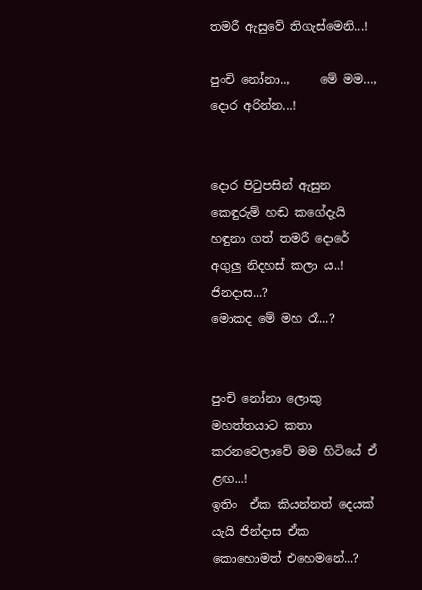තමරී ඇසුවේ තිගැස්මෙනි...!

පුංචි නෝනා..,     මේ මම…,  දොර අරින්න...!


දොර පිටුපසින් ඇසුන කෙඳුරුම් හඬ කගේදැයි හඳුනා ගත් තමරී දොරේ අගුලු නිදහස් කලා ය..!
ජිනදාස...?
මොකද මේ මහ රෑ...?


පුංචි නෝනා ලොකු මහත්තයාට කතා කරනවෙලාවේ මම හිටියේ ඒ ළඟ...!
ඉතිං  ඒක කියන්නත් දෙයක් යැයි ජින්දාස ඒක කොහොමත් එහෙමනේ...?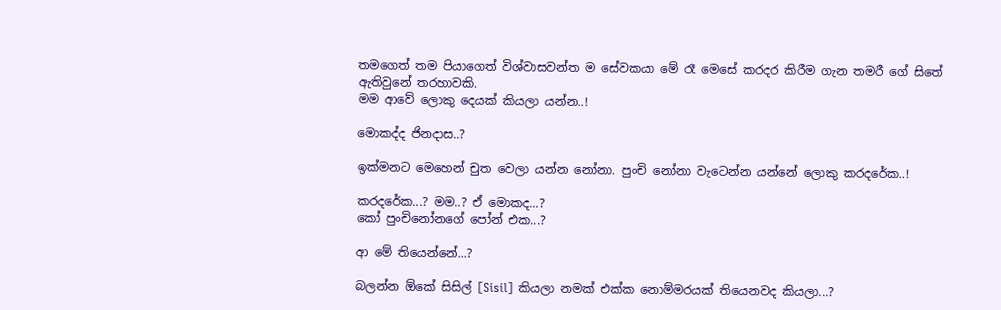තමගෙත් තම පියාගෙත් විශ්වාසවන්ත ම සේවකයා මේ රෑ මෙසේ කරදර කිරීම ගැන තමරී ගේ සිතේ ඇතිවුනේ තරහාවකි.
මම ආවේ ලොකු දෙයක් කියලා යන්න..!

මොකද්ද ජිනදාස..?

ඉක්මනට මෙහෙන් චුත වෙලා යන්න නෝනා. පුංචි නෝනා වැටෙන්න යන්නේ ලොකු කරදරේක..!

කරදරේක...? මම..? ඒ මොකද...?
කෝ පුංචිනෝනගේ පෝන් එක...?

ආ මේ තියෙන්නේ...?

බලන්න ඕකේ සිසිල් [Sisil] කියලා නමක් එක්ක නොම්මරයක් තියෙනවද කියලා...?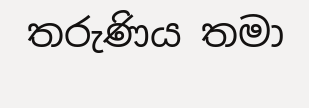තරුණිය තමා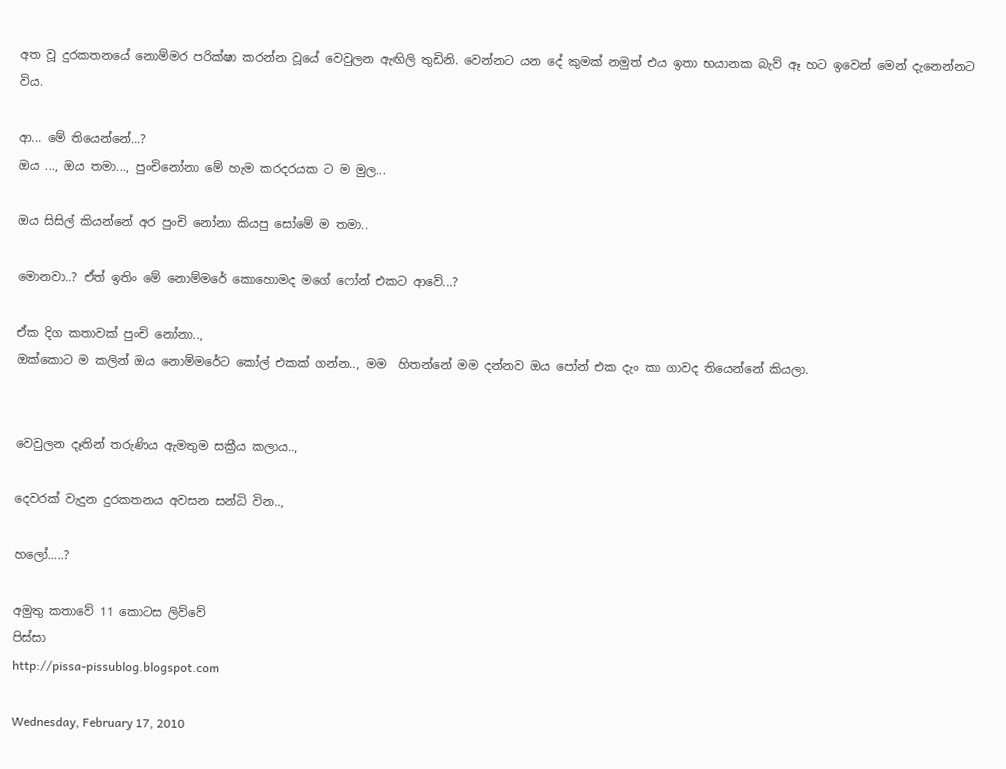අත වූ දුරකතනයේ නොම්මර පරික්ෂා කරන්න වූයේ වෙවුලන ඇඟිලි තුඩිනි. වෙන්නට යන දේ කුමක් නමුත් එය ඉතා භයානක බැව් ඈ හට ඉවෙන් මෙන් දැනෙන්නට විය.

ආ... මේ තියෙන්නේ...?
ඔය ..., ඔය තමා..., පුංචිනෝනා මේ හැම කරදරයක ට ම මුල...

ඔය සිසිල් කියන්නේ අර පුංචි නෝනා කියපු සෝමේ ම තමා..

මොනවා..? ඒත් ඉතිං මේ නොම්මරේ කොහොමද මගේ ෆෝන් එකට ආවේ...?

ඒක දිග කතාවක් පුංචි නෝනා..,
ඔක්කොට ම කලින් ඔය නොම්මරේට කෝල් එකක් ගන්න.., මම  හිතන්නේ මම දන්නව ඔය පෝන් එක දැං කා ගාවද තියෙන්නේ කියලා.


වෙවුලන දෑතින් තරුණිය ඇමතුම සක්‍රීය කලාය..,

දෙවරක් වැදුන දුරකතනය අවසන සන්ධි වින..,

හලෝ.....?

අමුතු කතාවේ 11 කොටස ලිව්වේ
පිස්සා
http://pissa-pissublog.blogspot.com

Wednesday, February 17, 2010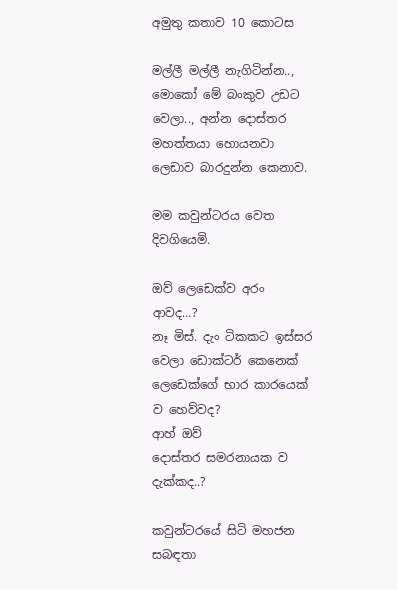අමුතු කතාව 10 කොටස

මල්ලී මල්ලී නැගිටින්න..,
මොකෝ මේ බංකුව උඩට වෙලා.., අන්න දොස්තර මහත්තයා හොයනවා ලෙඩාව බාරදුන්න කෙනාව.

මම කවුන්ටරය වෙත දිවගියෙමි.

ඔව් ලෙඩෙක්ව අරං ආවද...?
නෑ මිස්. දැං ටිකකට ඉස්සර වෙලා ඩොක්ටර් කෙනෙක් ලෙඩෙක්ගේ භාර කාරයෙක් ව හෙව්වද?
ආහ් ඔව්
දොස්තර සමරනායක ව දැක්කද..?

කවුන්ටරයේ සිටි මහජන සබඳතා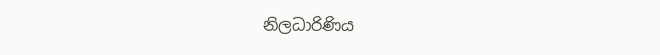නිලධාරිණිය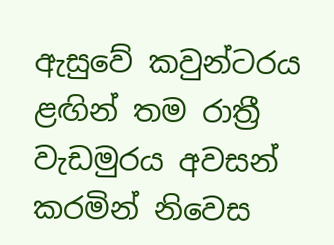ඇසුවේ කවුන්ටරය ළඟින් තම රාත්‍රී වැඩමුරය අවසන් කරමින් නිවෙස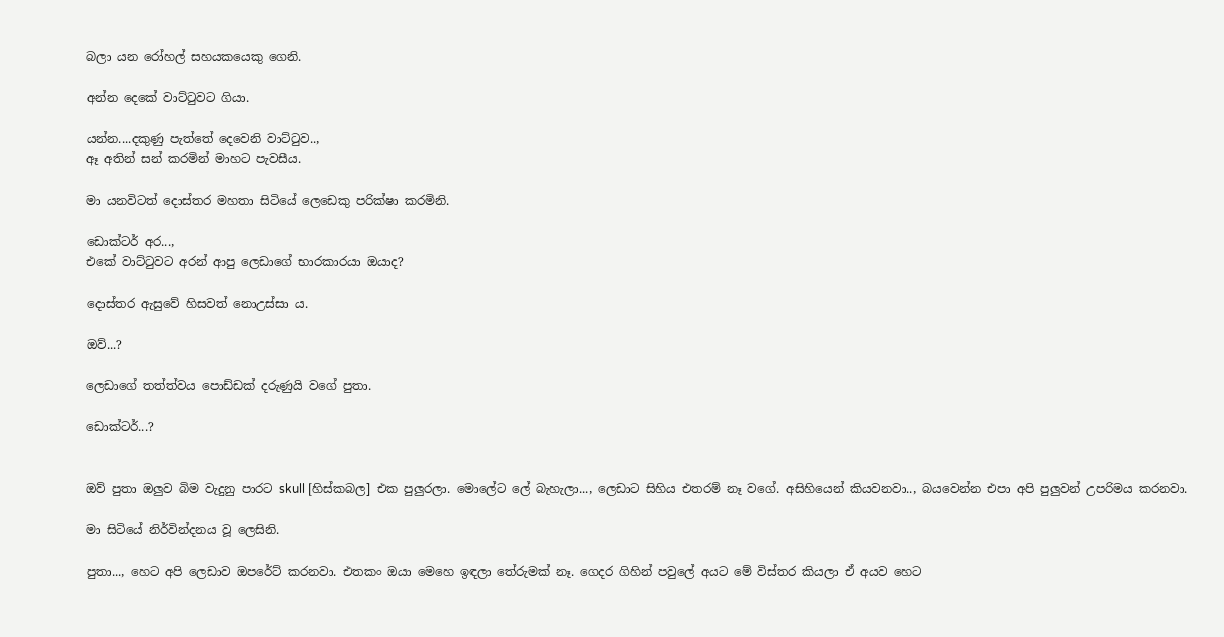බලා යන රෝහල් සහයකයෙකු ගෙනි.

අන්න දෙකේ වාට්ටුවට ගියා.

යන්න....දකුණු පැත්තේ දෙවෙනි වාට්ටුව..,
ඈ අතින් සන් කරමින් මාහට පැවසීය.

මා යනවිටත් දොස්තර මහතා සිටියේ ලෙඩෙකු පරික්ෂා කරමිනි.

ඩොක්ටර් අර...,
එකේ වාට්ටුවට අරන් ආපු ලෙඩාගේ භාරකාරයා ඔයාද?

දොස්තර ඇසුවේ හිසවත් නොඋස්සා ය.

ඔව්...?

ලෙඩාගේ තත්ත්වය පොඩ්ඩක් දරුණුයි වගේ පුතා.

ඩොක්ටර්...?


ඔව් පුතා ඔලුව බිම වැදුනු පාරට skull [හිස්කබල] එක පුලුරලා. මොලේට ලේ බැහැලා..., ලෙඩාට සිහිය එතරම් නෑ වගේ. අසිහියෙන් කියවනවා.., බයවෙන්න එපා අපි පුලුවන් උපරිමය කරනවා.

මා සිටියේ නිර්වින්දනය වූ ලෙසිනි.

පුතා..., හෙට අපි ලෙඩාව ඔපරේට් කරනවා. එතකං ඔයා මෙහෙ ඉඳලා තේරුමක් නෑ. ගෙදර ගිහින් පවුලේ අයට මේ විස්තර කියලා ඒ අයව හෙට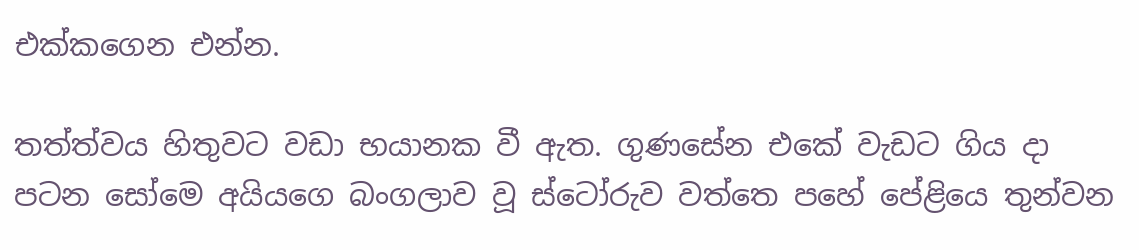එක්කගෙන එන්න.

තත්ත්වය හිතුවට වඩා භයානක වී ඇත. ගුණසේන එකේ වැඩට ගිය දා පටන සෝමෙ අයියගෙ බංගලාව වූ ස්ටෝරුව වත්තෙ පහේ පේළියෙ තුන්වන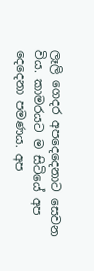ලෑලි ගෙදර අපදෙදෙනාට සෙවන විය. කාමරයට ම සිටියේ අප දෙදෙනා පමණය. අප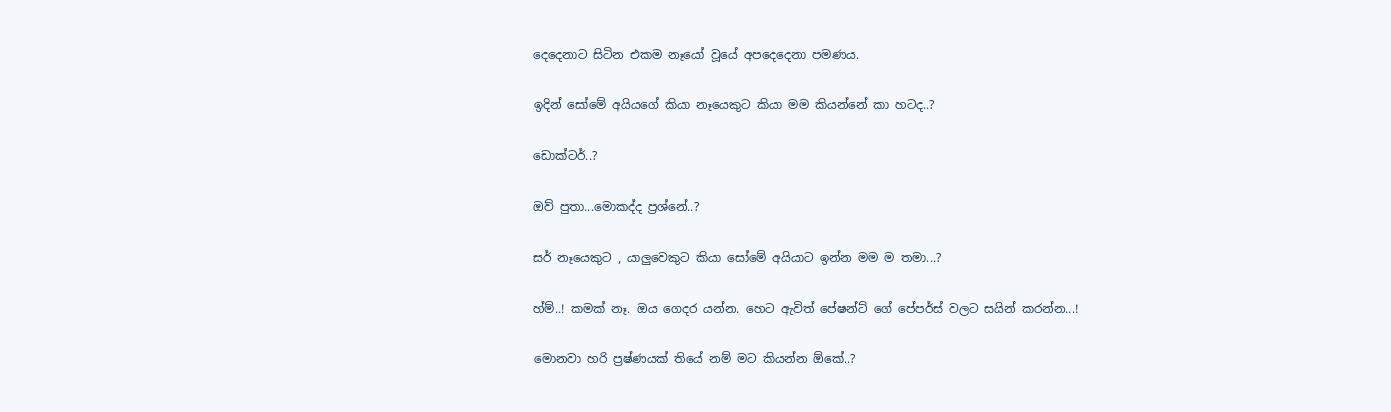දෙදෙනාට සිටින එකම නෑයෝ වූයේ අපදෙදෙනා පමණය.

ඉදින් සෝමේ අයියගේ කියා නෑයෙකුට කියා මම කියන්නේ කා හටද..?

ඩොක්ටර්..?

ඔව් පුතා...මොකද්ද ප්‍රශ්නේ..?

සර් නෑයෙකුට , යාලුවෙකුට කියා සෝමේ අයියාට ඉන්න මම ම තමා...?

හ්ම්..! කමක් නෑ. ඔය ගෙදර යන්න. හෙට ඇවිත් පේෂන්ට් ගේ පේපර්ස් වලට සයින් කරන්න...!

මොනවා හරි ප්‍රෂ්ණයක් තියේ නම් මට කියන්න ඕකේ..?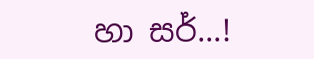හා සර්...!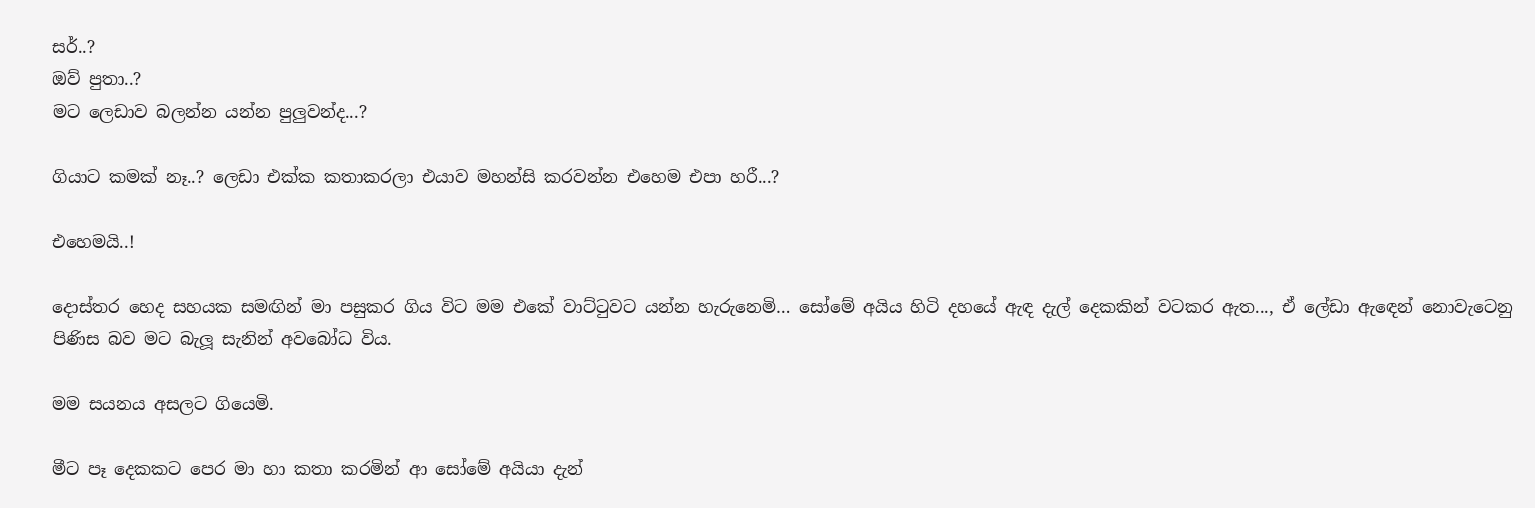සර්..?
ඔව් පුතා..?
මට ලෙඩාව බලන්න යන්න පුලුවන්ද...?

ගියාට කමක් නෑ..? ලෙඩා එක්ක කතාකරලා එයාව මහන්සි කරවන්න එහෙම එපා හරී...?

එහෙමයි..!

දොස්තර හෙද සහයක සමඟින් මා පසුකර ගිය විට මම එකේ වාට්ටුවට යන්න හැරුනෙමි… සෝමේ අයිය හිටි දහයේ ඇඳ දැල් දෙකකින් වටකර ඇත..., ඒ ලේඩා ඇඳෙන් නොවැටෙනු පිණිස බව මට බැලූ සැනින් අවබෝධ විය.

මම සයනය අසලට ගියෙමි.

මීට පෑ දෙකකට පෙර මා හා කතා කරමින් ආ සෝමේ අයියා දැන්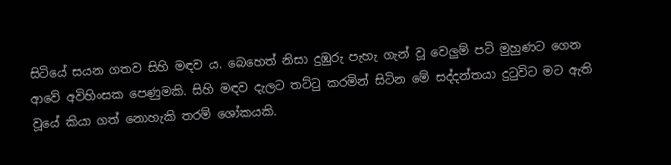සිටියේ සයන ගතව සිහි මඳව ය. බෙහෙත් නිසා දුඹුරු පැහැ ගැන් වූ වෙලුම් පටි මුහුණට ගෙන ආවේ අවිහිංසක පෙණුමකි. සිහි මඳව දැලට තට්ටු කරමින් සිටින මේ සද්දන්තයා දුටුවිට මට ඇති වූයේ කියා ගත් නොහැකි තරම් ශෝකයකි.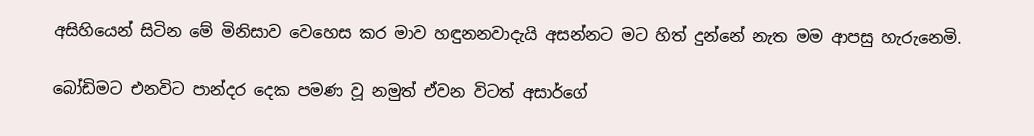අසිහියෙන් සිටින මේ මිනිසාව වෙහෙස කර මාව හඳුනනවාදැයි අසන්නට මට හිත් දුන්නේ නැත මම ආපසු හැරුනෙමි.

බෝඩිමට එනවිට පාන්දර දෙක පමණ වූ නමුත් ඒවන විටත් අසාර්ගේ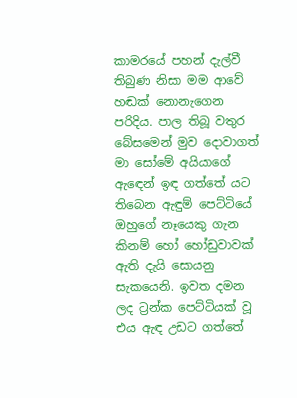කාමරයේ පහන් දැල්වී තිබුණ නිසා මම ආවේ හඬක් නොනැගෙන පරිදිය. පාල තිබූ වතුර බේසමෙන් මුව දොවාගත් මා සෝමේ අයියාගේ ඇඳෙන් ඉඳ ගත්තේ යට තිබෙන ඇඳුම් පෙට්ටියේ ඔහුගේ නෑයෙකු ගැන කිනම් හෝ හෝඩුවාවක් ඇති දැයි සොයනු සැකයෙනි. ඉවත දමන ලද ට්‍රන්ක පෙට්ටියක් වූ එය ඇඳ උඩට ගත්තේ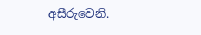අසීරුවෙනි.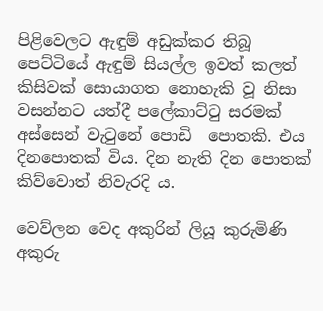පිළිවෙලට ඇඳුම් අඩුක්කර තිබූ පෙට්ටියේ ඇඳුම් සියල්ල ඉවත් කලත් කිසිවක් සොයාගත නොහැකි වූ නිසා වසන්නට යත්දී පලේකාට්ටු සරමක් අස්සෙන් වැටුනේ පොඩි  පොතකි. එය දිනපොතක් විය. දින නැති දින පොතක් කිව්වොත් නිවැරදි ය.

වෙව්ලන වෙද අකුරින් ලියූ කුරුමිණි අකුරු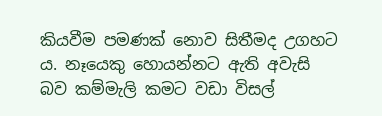කියවීම පමණක් නොව සිතීමද උගහට ය. නෑයෙකු හොයන්නට ඇති අවැසි බව කම්මැලි කමට වඩා විසල්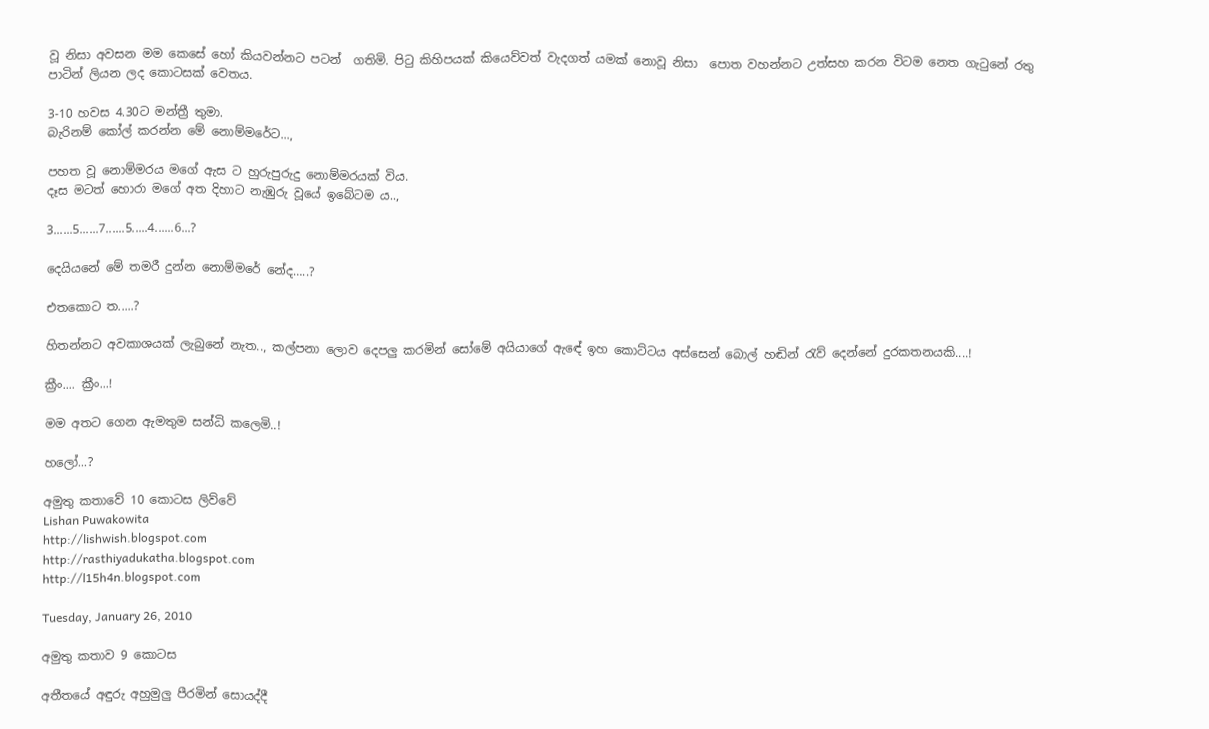වූ නිසා අවසන මම කෙසේ හෝ කියවන්නට පටන්  ගතිමි. පිටු කිහිපයක් කියෙව්වත් වැදගත් යමක් නොවූ නිසා  පොත වහන්නට උත්සහ කරන විටම නෙත ගැටුනේ රතු පාටින් ලියන ලද කොටසක් වෙතය.

3-10 හවස 4.30ට මන්ත්‍රී තුමා.
බැරිනම් කෝල් කරන්න මේ නොම්මරේට...,

පහත වූ නොම්මරය මගේ ඇස ට හුරුපුරුදු නොම්මරයක් විය.
දෑස මටත් හොරා මගේ අත දිහාට නැඹුරු වූයේ ඉබේටම ය..,

3......5......7......5.....4......6...?

දෙයියනේ මේ තමරී දුන්න නොම්මරේ නේද…..?

එතකොට ත.....?

හිතන්නට අවකාශයක් ලැබුනේ නැත.., කල්පනා ලොව දෙපලු කරමින් සෝමේ අයියාගේ ඇඳේ ඉහ කොට්ටය අස්සෙන් බොල් හඬින් රැව් දෙන්නේ දුරකතනයකි....!

ක්‍රීං.... ක්‍රීං...!

මම අතට ගෙන ඇමතුම සන්ධි කලෙමි..!

හලෝ...?

අමුතු කතාවේ 10 කොටස ලිව්වේ
Lishan Puwakowita
http://lishwish.blogspot.com
http://rasthiyadukatha.blogspot.com
http://l15h4n.blogspot.com

Tuesday, January 26, 2010

අමුතු කතාව 9 කොටස

අතීතයේ අඳුරු අහුමුලු පීරමින් සොයද්දී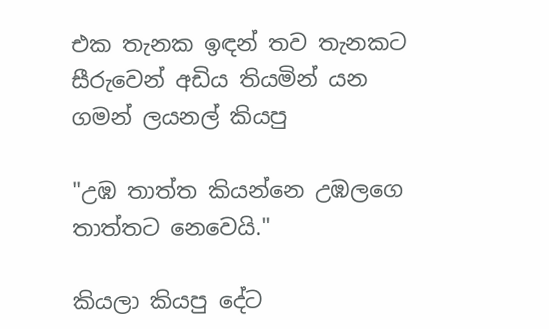එක තැනක ඉඳන් තව තැනකට සීරුවෙන් අඩිය තියමින් යන ගමන් ලයනල් කියපු

"උඹ තාත්ත කියන්නෙ උඹලගෙ තාත්තට නෙවෙයි."

කියලා කියපු දේට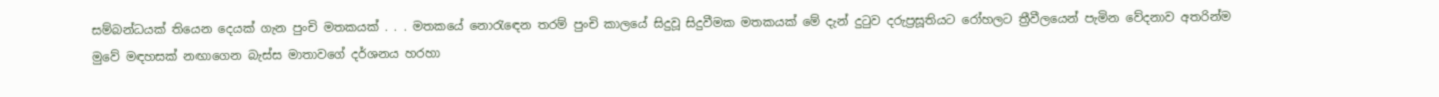සම්බන්ධයක් තියෙන දෙයක් ගැන පුංචි මතකයක් . . . මතකයේ නොරැඳෙන තරම් පුංචි කාලයේ සිදුවූ සිදුවීමක මතකයක් මේ දැන් දුටුව දරුප්‍රසූතියට රෝහලට ත්‍රීවීලයෙන් පැමින වේදනාව අතරින්ම මුවේ මඳහසක් නඟාගෙන බැස්ස මාතාවගේ දර්ශනය හරහා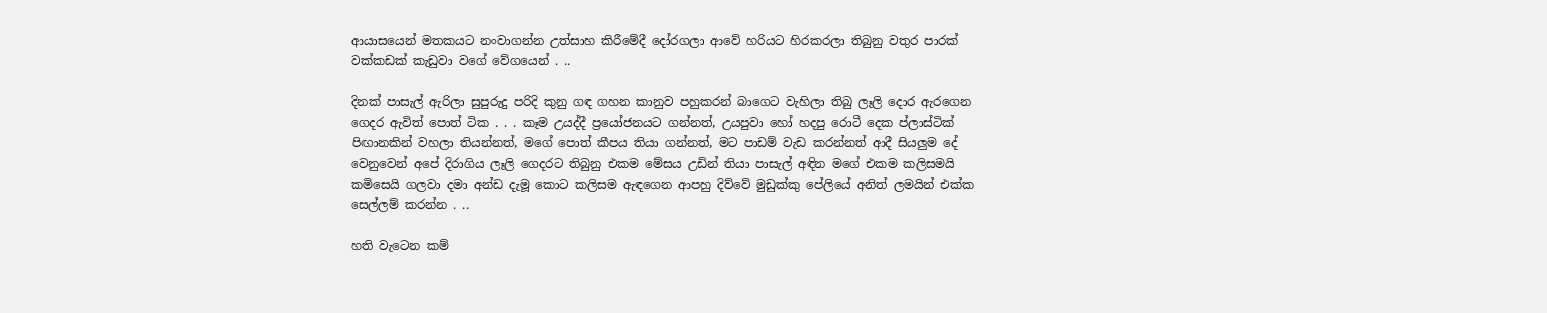ආයාසයෙන් මතකයට නංවාගන්න උත්සාහ කිරීමේදී දෝරගලා ආවේ හරියට හිරකරලා තිබුනු වතුර පාරක් වක්කඩක් කැඩුවා වගේ වේගයෙන් . ..

දිනක් පාසැල් ඇරිලා සුපුරුදු පරිදි කුනු ගඳ ගහන කානුව පහුකරන් බාගෙට වැහිලා තිබු ලෑලි දොර ඇරගෙන ගෙදර ඇවිත් පොත් ටික . . . කෑම උයද්දී ප්‍රයෝජනයට ගන්නත්, උයපුවා හෝ හදපු රොටී දෙක ප්ලාස්ටික් පිඟානකින් වහලා තියන්නත්, මගේ පොත් කීපය තියා ගන්නත්, මට පාඩම් වැඩ කරන්නත් ආදී සියලුම දේ වෙනුවෙන් අපේ දිරාගිය ලෑලි ගෙදරට තිබුනු එකම මේසය උඩින් තියා පාසැල් අඳින මගේ එකම කලිසමයි කමිසෙයි ගලවා දමා අන්ඩ දැමූ කොට කලිසම ඇඳගෙන ආපහු දිව්වේ මුඩුක්කු පේලියේ අනිත් ලමයින් එක්ක සෙල්ලම් කරන්න . ..

හති වැටෙන කම්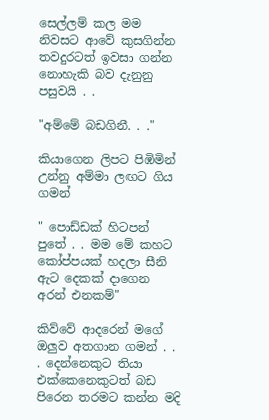සෙල්ලම් කල මම නිවසට ආවේ කුසගින්න තවදුරටත් ඉවසා ගන්න නොහැකි බව දැනුනු පසුවයි . .

"අම්මේ බඩගිනී. . ."

කියාගෙන ලිපට පිඹිමින් උන්නු අම්මා ලඟට ගිය ගමන්

" පොඩ්ඩක් හිටපන් පුතේ . . මම මේ කහට කෝප්පයක් හදලා සීනි ඇට දෙකක් දාගෙන අරන් එනකම්"

කිව්වේ ආදරෙන් මගේ ඔලුව අතගාන ගමන් . . . දෙන්නෙකුට තියා එක්කෙනෙකුටත් බඩ පිරෙන තරමට කන්න මදි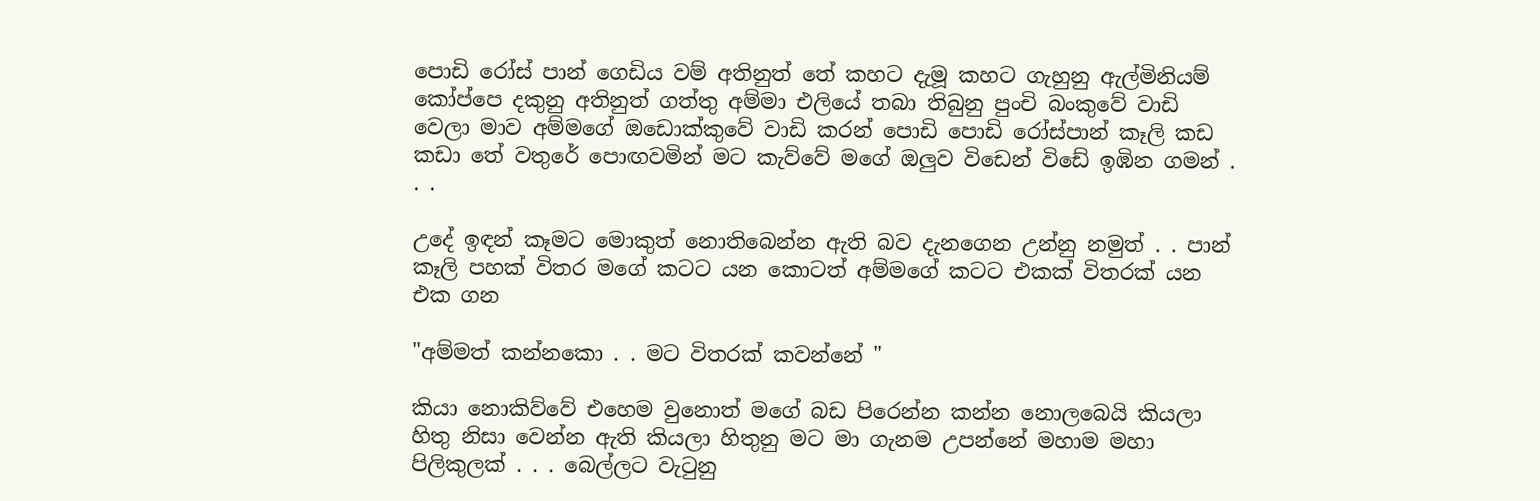පොඩි රෝස් පාන් ගෙඩිය වම් අතිනුත් තේ කහට දැමූ කහට ගැහුනු ඇල්මිනියම් කෝප්පෙ දකුනු අතිනුත් ගත්තු අම්මා එලියේ තබා තිබුනු පුංචි බංකුවේ වාඩි වෙලා මාව අම්මගේ ඔඩොක්කුවේ වාඩි කරන් පොඩි පොඩි රෝස්පාන් කෑලි කඩ කඩා තේ වතුරේ පොඟවමින් මට කැව්වේ මගේ ඔලුව විඩෙන් විඩේ ඉඹින ගමන් . . .

උදේ ඉඳන් කෑමට මොකුත් නොතිබෙන්න ඇති බව දැනගෙන උන්නු නමුත් . . පාන් කෑලි පහක් විතර මගේ කටට යන කොටත් අම්මගේ කටට එකක් විතරක් යන එක ගන

"අම්මත් කන්නකො . . මට විතරක් කවන්නේ "

කියා නොකිව්වේ එහෙම වුනොත් මගේ බඩ පිරෙන්න කන්න නොලබෙයි කියලා හිතු නිසා වෙන්න ඇති කියලා හිතුනු මට මා ගැනම උපන්නේ මහාම මහා පිලිකුලක් . . . බෙල්ලට වැටුනු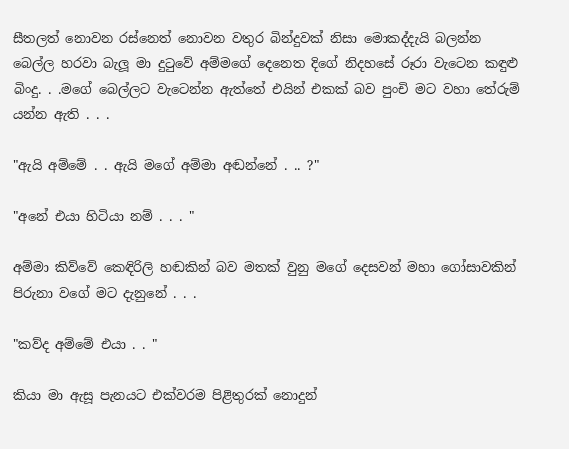සීතලත් නොවන රස්නෙත් නොවන වතුර බින්දුවක් නිසා මොකද්දැයි බලන්න බෙල්ල හරවා බැලූ මා දුටුවේ අම්මගේ දෙනෙත දිගේ නිදහසේ රූරා වැටෙන කඳුළු බිංදු. . .මගේ බෙල්ලට වැටෙන්න ඇත්තේ එයින් එකක් බව පුංචි මට වහා තේරුම් යන්න ඇති . . .

"ඇයි අම්මේ . . ඇයි මගේ අම්මා අඬන්නේ . .. ?"

"අනේ එයා හිටියා නම් . . . "

අම්මා කිව්වේ කෙඳිරිලි හඬකින් බව මතක් වුනු මගේ දෙසවන් මහා ගෝසාවකින් පිරුනා වගේ මට දැනුනේ . . .

"කව්ද අම්මේ එයා . . "

කියා මා ඇසූ පැනයට එක්වරම පිළිතුරක් නොදුන්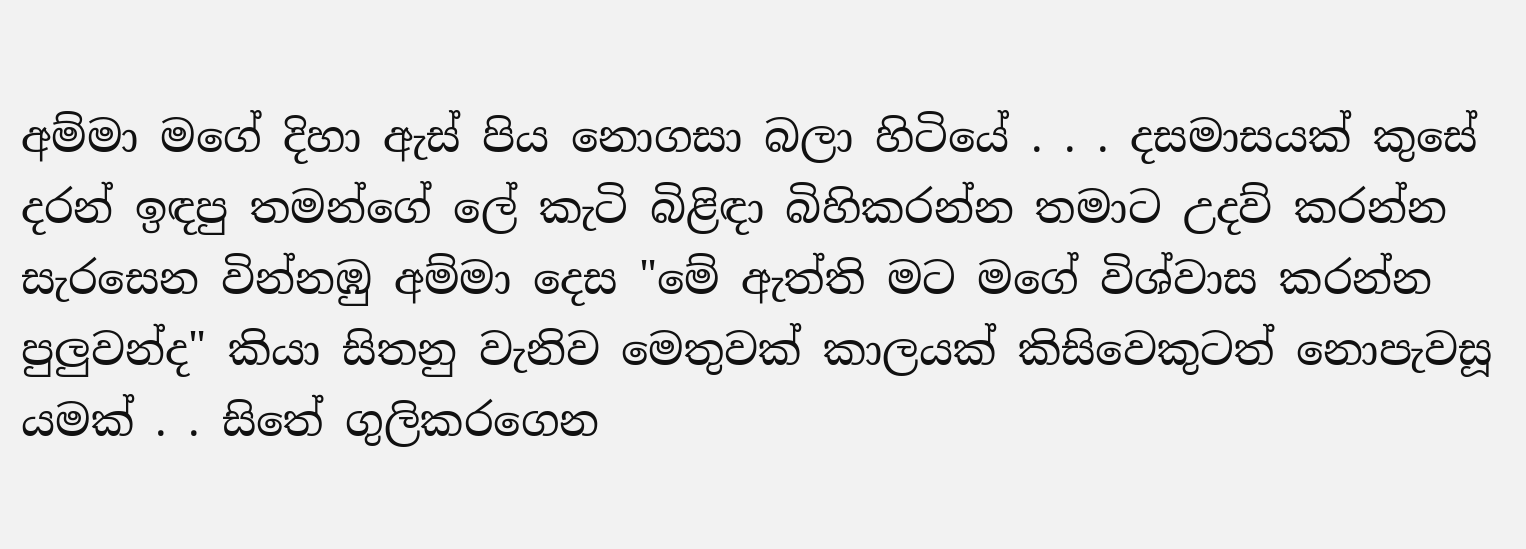අම්මා මගේ දිහා ඇස් පිය නොගසා බලා හිටියේ . . . දසමාසයක් කුසේ දරන් ඉඳපු තමන්ගේ ලේ කැටි බිළිඳා බිහිකරන්න තමාට උදව් කරන්න සැරසෙන වින්නඹු අම්මා දෙස "මේ ඇත්ති මට මගේ විශ්වාස කරන්න පුලුවන්ද" කියා සිතනු වැනිව මෙතුවක් කාලයක් කිසිවෙකුටත් නොපැවසූ යමක් . . සිතේ ගුලිකරගෙන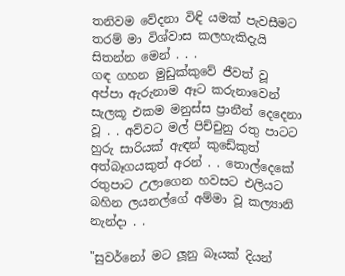තනිවම වේදනා විඳි යමක් පැවසීමට තරම් මා විශ්වාස කලහැකිදැයි සිතන්න මෙන් . . .
ගඳ ගහන මුඩුක්කුවේ ජීවත් වූ අප්පා ඇරුනාම ඈට කරුනාවෙන් සැලකූ එකම මනුස්ස ප්‍රානීන් දෙදෙනා වූ . . අව්වට මල් පිච්චුනු රතු පාටට හුරු සාරියක් ඇඳන් කුඩේකුත් අත්බෑගයකුත් අරන් . . තොල්දෙකේ රතුපාට උලාගෙන හවසට එලියට බහින ලයනල්ගේ අම්මා වූ කල්‍යානි නැන්දා . .

"සුවර්නෝ මට ලූනු බෑයක් දියන්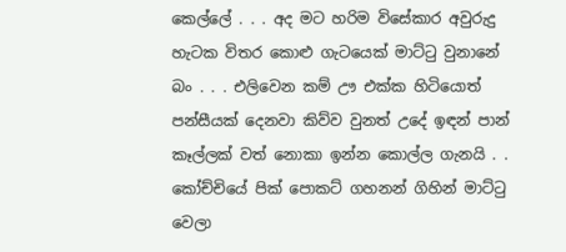කෙල්ලේ . . . අද මට හරිම විසේකාර අවුරුදු හැටක විතර කොළු ගැටයෙක් මාට්ටු වුනානේ බං . . . එලිවෙන කම් ඌ එක්ක හිටියොත් පන්සීයක් දෙනවා කිව්ව වුනත් උදේ ඉඳන් පාන් කෑල්ලක් වත් නොකා ඉන්න කොල්ල ගැනයි . .
කෝච්චියේ පික් පොකට් ගහනන් ගිහින් මාට්ටු වෙලා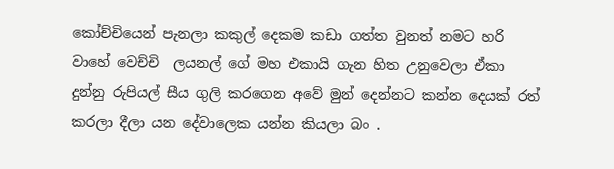කෝච්චියෙන් පැනලා කකුල් දෙකම කඩා ගත්ත වුනත් නමට හරි වාහේ වෙච්චි  ලයනල් ගේ මහ එකායි ගැන හිත උනුවෙලා ඒකා දුන්නු රුපියල් සීය ගුලි කරගෙන අවේ මුන් දෙන්නට කන්න දෙයක් රත් කරලා දීලා යන දේවාලෙක යන්න කියලා බං .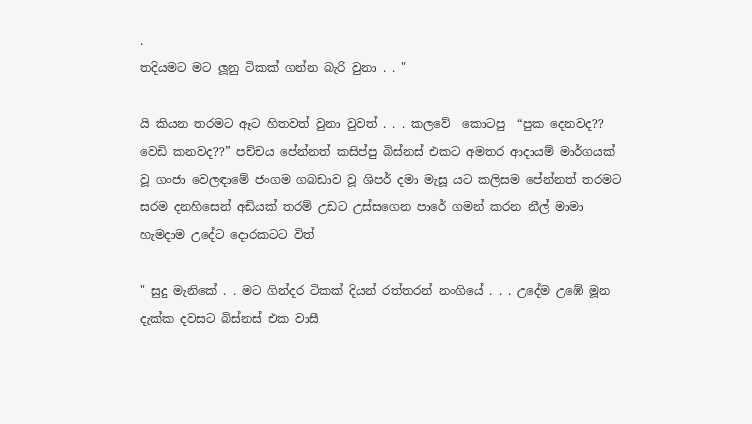.
තදියමට මට ලූනු ටිකක් ගන්න බැරි වුනා . . "

යි කියන තරමට ඈට හිතවත් වුනා වුවත් . . . කලවේ  කොටපු  “පුක දෙනවද?? වෙඩි කනවද??” පච්චය පේන්නත් කසිප්පු බිස්නස් එකට අමතර ආදායම් මාර්ගයක් වූ ගංජා වෙලඳාමේ ජංගම ගබඩාව වූ ශිපර් දමා මැසූ යට කලිසම පේන්නත් තරමට සරම දනහිසෙන් අඩියක් තරම් උඩට උස්සගෙන පාරේ ගමන් කරන නීල් මාමා හැමදාම උදේට දොරකටට විත්

" සුදු මැනිකේ . . මට ගින්දර ටිකක් දියන් රත්තරන් නංගියේ . . . උදේම උඹේ මූන දැක්ක දවසට බිස්නස් එක වාසී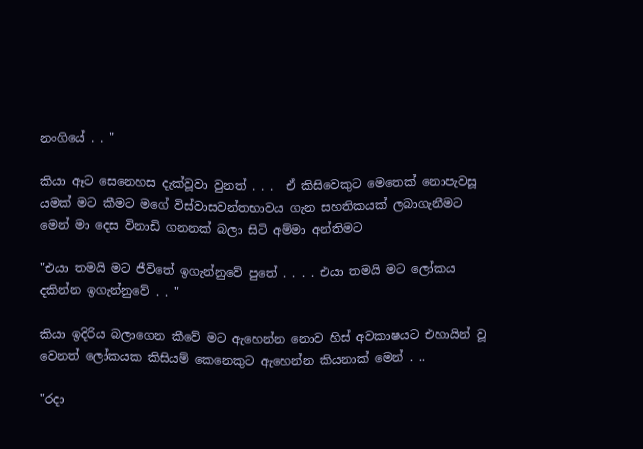නංගියේ . . "

කියා ඈට සෙනෙහස දැක්වූවා වුනත් . . .  ඒ කිසිවෙකුට මෙතෙක් නොපැවසූ යමක් මට කීමට මගේ විස්වාසවන්තභාවය ගැන සහතිකයක් ලබාගැනීමට මෙන් මා දෙස විනාඩි ගනනක් බලා සිටි අම්මා අන්තිමට

"එයා තමයි මට ජීවිතේ ඉගැන්නුවේ පුතේ . . . . එයා තමයි මට ලෝකය දකින්න ඉගැන්නුවේ . . "

කියා ඉදිරිය බලාගෙන කීවේ මට ඇහෙන්න නොව හිස් අවකාෂයට එහායින් වූ වෙනත් ලෝකයක කිසියම් කෙනෙකුට ඇහෙන්න කියනාක් මෙන් . ..

"රදා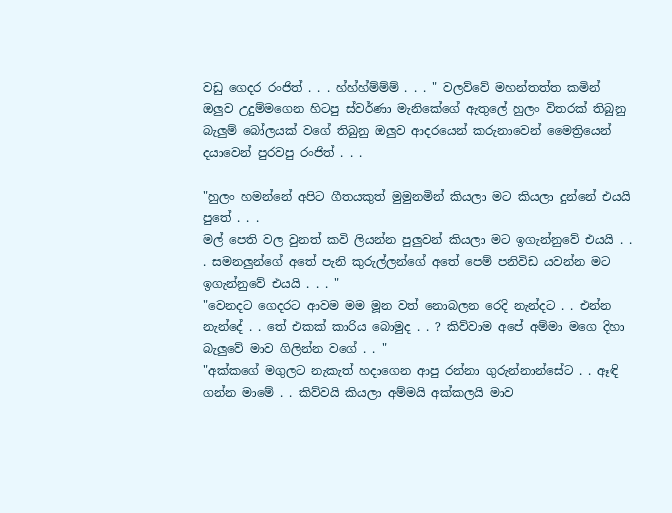වඩු ගෙදර රංජිත් . . . හ්හ්හ්ම්ම්ම් . . . " වලව්වේ මහන්තත්ත කමින් ඔලුව උදුම්මගෙන හිටපු ස්වර්ණා මැනිකේගේ ඇතුලේ හුලං විතරක් තිබුනු බැලුම් බෝලයක් වගේ තිබුනු ඔලුව ආදරයෙන් කරුනාවෙන් මෛත්‍රියෙන් දයාවෙන් පුරවපු රංජිත් . . .

"හුලං හමන්නේ අපිට ගීතයකුත් මුමුනමින් කියලා මට කියලා දුන්නේ එයයි පුතේ . . .
මල් පෙති වල වුනත් කවි ලියන්න පුලුවන් කියලා මට ඉගැන්නුවේ එයයි . . . සමනලුන්ගේ අතේ පැනි කුරුල්ලන්ගේ අතේ පෙම් පනිවිඩ යවන්න මට ඉගැන්නුවේ එයයි . . . "
"වෙනදට ගෙදරට ආවම මම මූන වත් නොබලන රෙදි නැන්දට . . එන්න නැන්දේ . . තේ එකක් කාරිය බොමුද . . ? කිව්වාම අපේ අම්මා මගෙ දිහා බැලුවේ මාව ගිලින්න වගේ . . "
"අක්කගේ මගුලට නැකැත් හදාගෙන ආපු රන්නා ගුරුන්නාන්සේට . . ඈඳි ගන්න මාමේ . . කිව්වයි කියලා අම්මයි අක්කලයි මාව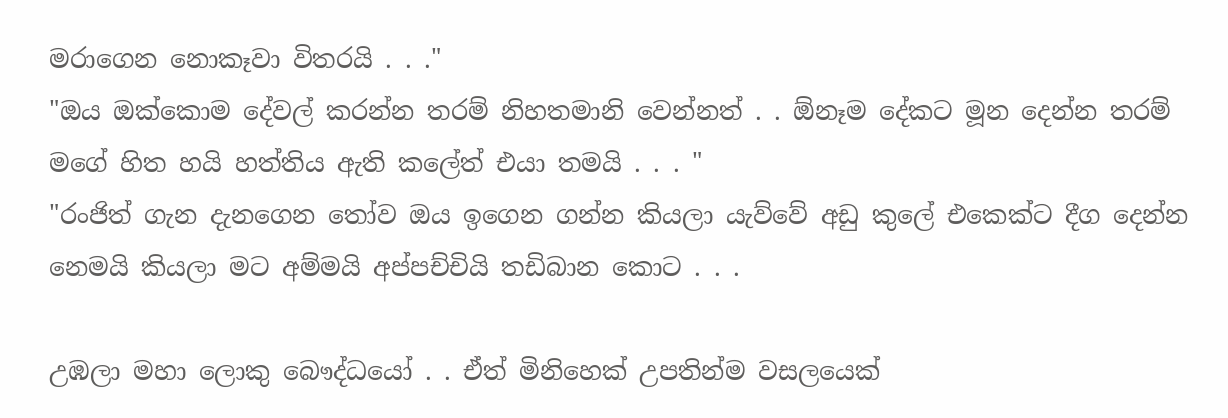මරාගෙන නොකෑවා විතරයි . . ."
"ඔය ඔක්කොම දේවල් කරන්න තරම් නිහතමානි වෙන්නත් . . ඕනෑම දේකට මූන දෙන්න තරම් මගේ හිත හයි හත්තිය ඇති කලේත් එයා තමයි . . . "
"රංජිත් ගැන දැනගෙන තෝව ඔය ඉගෙන ගන්න කියලා යැව්වේ අඩු කුලේ එකෙක්ට දීග දෙන්න නෙමයි කියලා මට අම්මයි අප්පච්චියි තඩිබාන කොට . . .

උඹලා මහා ලොකු බෞද්ධයෝ . . ඒත් මිනිහෙක් උපතින්ම වසලයෙක්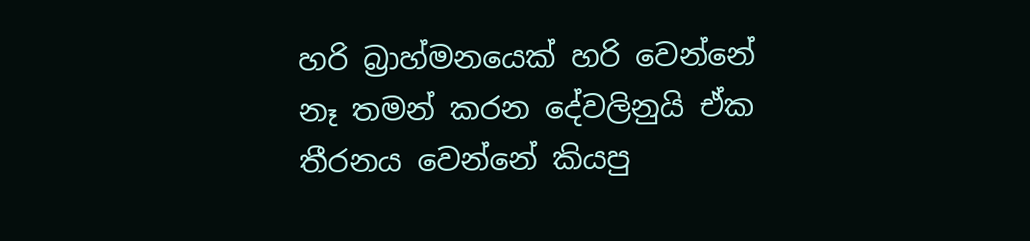හරි බ්‍රාහ්මනයෙක් හරි වෙන්නේ නෑ තමන් කරන දේවලිනුයි ඒක තීරනය වෙන්නේ කියපු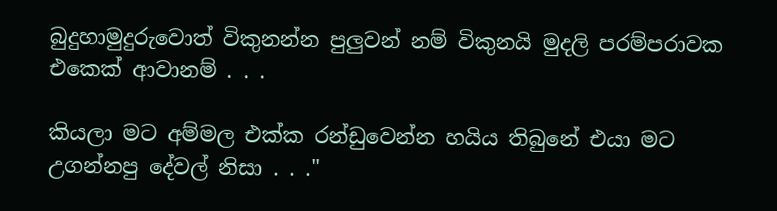බුදුහාමුදුරුවොත් විකුනන්න පුලුවන් නම් විකුනයි මුදලි පරම්පරාවක එකෙක් ආවානම් . . .

කියලා මට අම්මල එක්ක රන්ඩුවෙන්න හයිය තිබුනේ එයා මට උගන්නපු දේවල් නිසා . . ."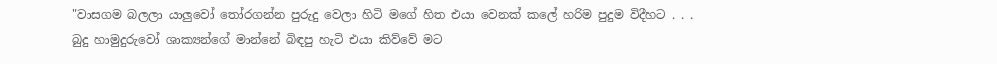"වාසගම බලලා යාලුවෝ තෝරගන්න පුරුදු වෙලා හිටි මගේ හිත එයා වෙනක් කලේ හරිම පුදුම විදීහට . . .
බුදු හාමුදුරුවෝ ශාක්‍යන්ගේ මාන්නේ බිඳපු හැටි එයා කිව්වේ මට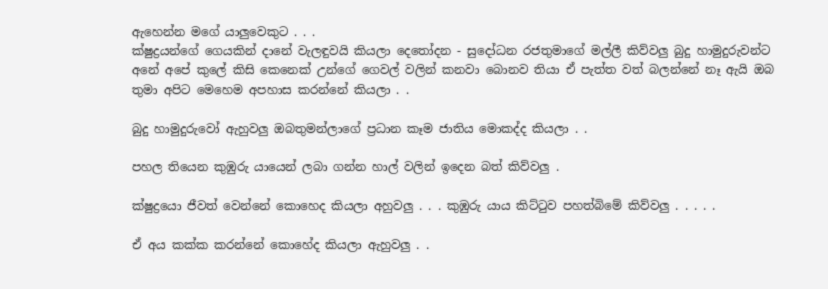ඇහෙන්න මගේ යාලුවෙකුට . . .
ක්ෂුද්‍රයන්ගේ ගෙයකින් දානේ වැලඳුවයි කියලා දෙතෝදන - සුදෝධන රජතුමාගේ මල්ලී කිව්වලු බුදු හාමුදුරුවන්ට අනේ අපේ කුලේ කිසි කෙනෙක් උන්ගේ ගෙවල් වලින් කනවා බොනව තියා ඒ පැත්ත වත් බලන්නේ නෑ ඇයි ඔබ තුමා අපිට මෙහෙම අපහාස කරන්නේ කියලා . .

බුදු හාමුදුරුවෝ ඇහුවලු ඔබතුමන්ලාගේ ප්‍රධාන කෑම ජාතිය මොකද්ද කියලා . .

පහල තියෙන කුඹුරු යායෙන් ලබා ගන්න හාල් වලින් ඉදෙන බත් කිව්වලු .

ක්ෂුද්‍රයො ජීවත් වෙන්නේ කොහෙද කියලා අහුවලු . . . කුඹුරු යාය කිට්ටුව පහත්බිමේ කිව්වලු . . . . .

ඒ අය කක්ක කරන්නේ කොහේද කියලා ඇහුවලු . .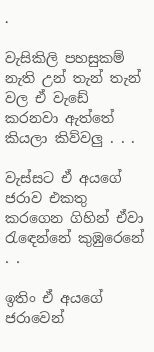.

වැසිකිලි පහසුකම් නැති උන් තැන් තැන් වල ඒ වැඩේ කරනවා ඇත්තේ කියලා කිව්වලු . . .

වැස්සට ඒ අයගේ ජරාව එකතු කරගෙන ගිහින් ඒවා රැඳෙන්නේ කුඹුරෙනේ . .

ඉතිං ඒ අයගේ ජරාවෙන්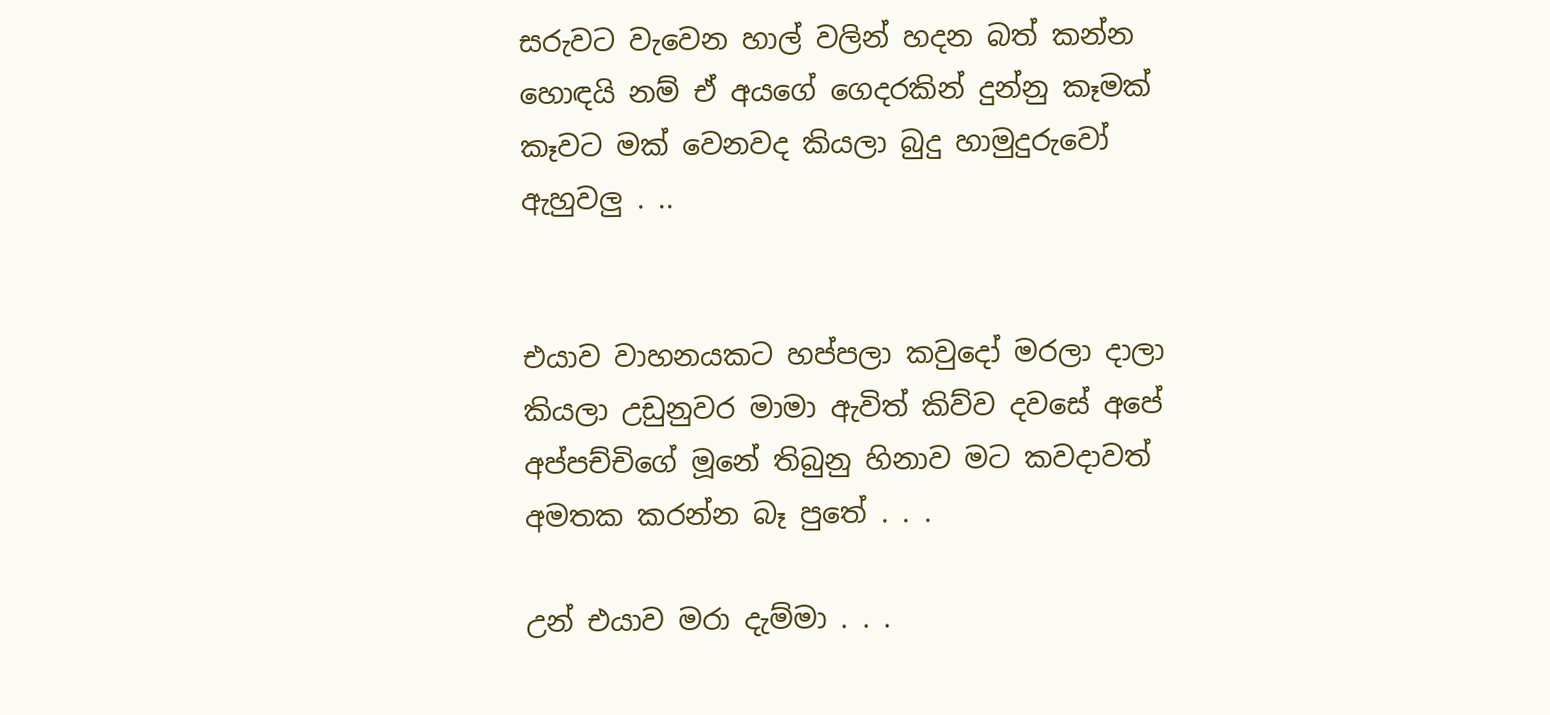සරුවට වැවෙන හාල් වලින් හදන බත් කන්න හොඳයි නම් ඒ අයගේ ගෙදරකින් දුන්නු කෑමක් කෑවට මක් වෙනවද කියලා බුදු හාමුදුරුවෝ ඇහුවලු . ..


එයාව වාහනයකට හප්පලා කවුදෝ මරලා දාලා කියලා උඩුනුවර මාමා ඇවිත් කිව්ව දවසේ අපේ අප්පච්චිගේ මූනේ තිබුනු හිනාව මට කවදාවත් අමතක කරන්න බෑ පුතේ . . .

උන් එයාව මරා දැම්මා . . .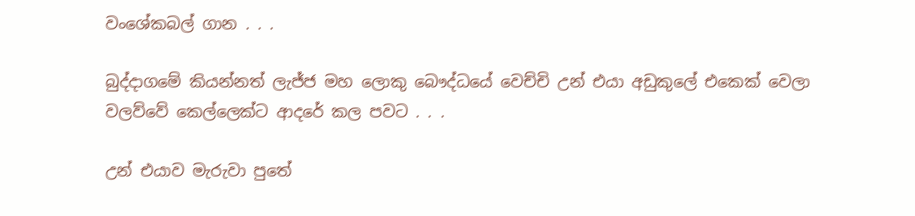වංශේකබල් ගාන . . .

බුද්දාගමේ කියන්නත් ලැජ්ජ මහ ලොකු බෞද්ධයේ වෙච්චි උන් එයා අඩුකුලේ එකෙක් වෙලා වලව්වේ කෙල්ලෙක්ට ආදරේ කල පවට . . .

උන් එයාව මැරුවා පුතේ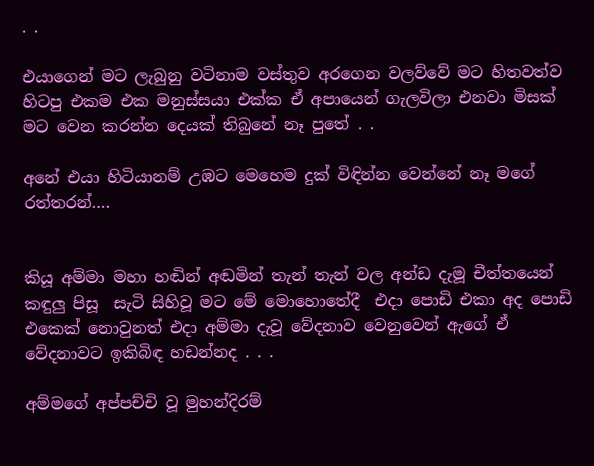. .

එයාගෙන් මට ලැබුනු වටිනාම වස්තුව අරගෙන වලව්වේ මට හිතවත්ව හිටපු එකම එක මනුස්සයා එක්ක ඒ අපායෙන් ගැලවිලා එනවා මිසක් මට වෙන කරන්න දෙයක් තිබුනේ නෑ පුතේ . .

අනේ එයා හිටියානම් උඹට මෙහෙම දුක් විඳින්න වෙන්නේ නෑ මගේ රත්තරන්….


කියූ අම්මා මහා හඬින් අඬමින් තැන් තැන් වල අන්ඩ දැමූ චීත්තයෙන් කඳුලු පිසූ  සැටි සිහිවූ මට මේ මොහොතේදී  එදා පොඩි එකා අද පොඩි එකෙක් නොවුනත් එදා අම්මා දැවූ වේදනාව වෙනුවෙන් ඇගේ ඒ වේදනාවට ඉකිබිඳ හඩන්නද . . .

අම්මගේ අප්පච්චි වූ මුහන්දිරම්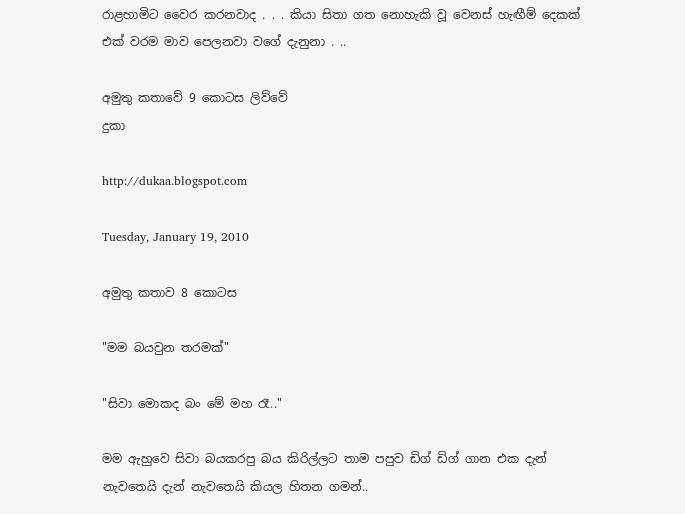රාළහාමිට වෛර කරනවාද . . . කියා සිතා ගත නොහැකි වූ වෙනස් හැඟීම් දෙකක් එක් වරම මාව පෙලනවා වගේ දැනුනා . ..

අමුතු කතාවේ 9 කොටස ලිව්වේ
දුකා

http://dukaa.blogspot.com

Tuesday, January 19, 2010

අමුතු කතාව 8 කොටස

"මම බයවුන තරමක්"

"සිවා මොකද බං මේ මහ රෑ.."

මම ඇහුවෙ සිවා බයකරපු බය කිරිල්ලට තාම පපුව ඩිග් ඩිග් ගාන එක දැන් නැවතෙයි දැන් නැවතෙයි කියල හිතන ගමන්..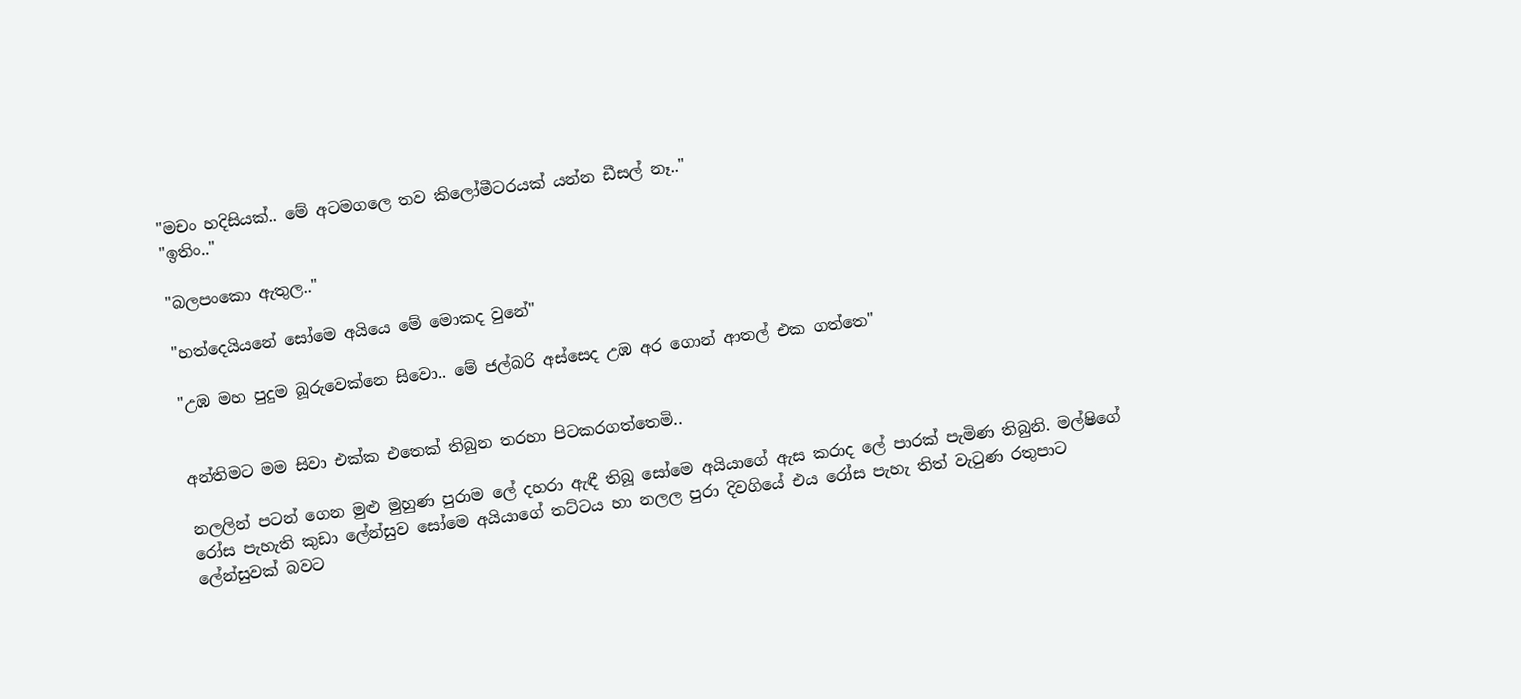"මචං හදිසියක්.. මේ අටම‍ගලෙ තව කිලෝමීටරයක් යන්න ඩීසල් නෑ.."
"ඉතිං.."

"බලපංකො ඇතුල.."

"හත්දෙයියනේ සෝමෙ අයියෙ මේ මොකද වුනේ"

"උඹ මහ පුදුම බූරුවෙක්නෙ සිවො.. මේ ජල්බරි අස්සෙද උඹ අර ‍ගොන් ආතල් එක ගත්තෙ"


අන්තිමට මම සිවා එක්ක එතෙක් තිබුන තරහා පිටකරගත්තෙමි..

නලලින් පටන්‍ ගෙන මුළු මුහුණ පුරාම ලේ දහරා ඇඳී තිබූ සෝමෙ අයියාගේ ඇස කරාද ලේ පාරක් පැමිණ තිබුනි. මල්ෂිගේ රෝස පැහැති කුඩා ලේන්සුව සෝමෙ අයියාගේ තට්ටය හා නලල පුරා දිවගියේ එය රෝස පැහැ තිත් වැටුණ රතුපාට ලේන්සුවක් බවට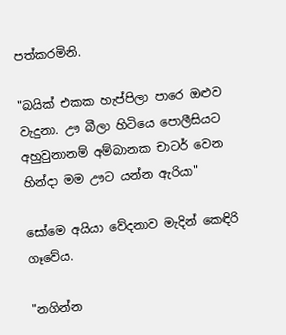පත්කරමිනි.

"බයික් එකක හැප්පිලා පාරෙ ඔළුව වැදුනා. ඌ බීලා හිටියෙ පොලීසියට අහුවුනානම් අම්බානක චාටර් වෙන හින්දා මම ඌට යන්න ඇරියා"

සෝමෙ අයියා වේදනාව මැදින් කෙඳිරි ගෑවේය.

"නගින්න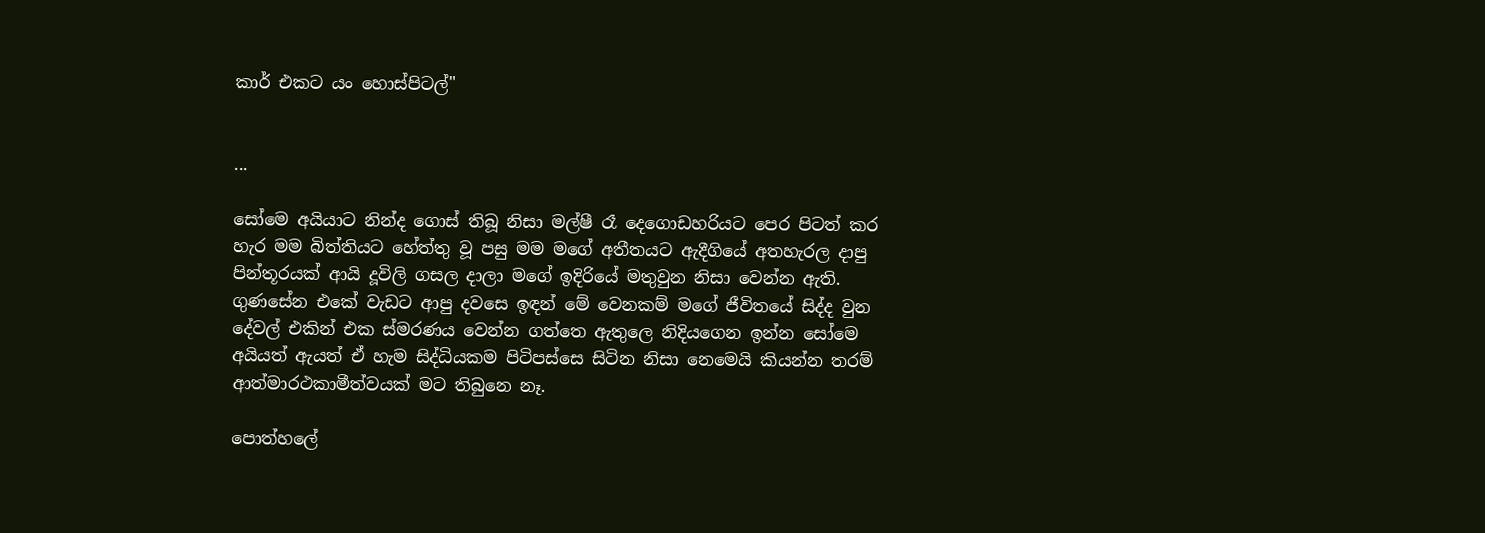කාර් එකට යං හොස්පිටල්"


...

සෝමෙ අයියාට නින්ද ගොස් තිබූ නිසා මල්ෂී රෑ දෙගොඩහරියට පෙර පිටත් කර හැර මම බිත්තියට හේත්තු වූ පසු මම මගේ අතීතයට ඇදීගියේ අතහැරල දාපු පින්තූරයක් ආයි දූවිලි ගසල දාලා මගේ ඉදිරියේ මතුවුන නිසා වෙන්න ඇති.
ගුණසේන එකේ වැඩට ආපු දවසෙ ඉඳන් මේ වෙනකම් මගේ ජීවිතයේ සිද්ද වුන දේවල් එකින් එක ස්මරණය වෙන්න ගත්තෙ ඇතුලෙ නිදියගෙන ඉන්න සෝමෙ අයියත් ඇයත් ඒ හැම සිද්ධියකම පිටිපස්සෙ සිටින නිසා නෙමෙයි කියන්න තරම් ආත්මාරථකාමීත්වයක් මට තිබුනෙ නෑ.

පොත්හලේ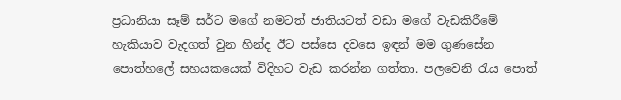ප්‍රධානියා සෑම් සර්ට මගේ නමටත් ජාතියටත් වඩා ‍මගේ වැඩකිරීමේ හැකියාව වැදගත් වුන හින්ද ඊට ‍පස්සෙ දවසෙ ඉඳන් මම ගුණසේන පොත්හලේ සහයකයෙක් විදිහට වැඩ කරන්න ගත්තා. පලවෙනි රැය පොත්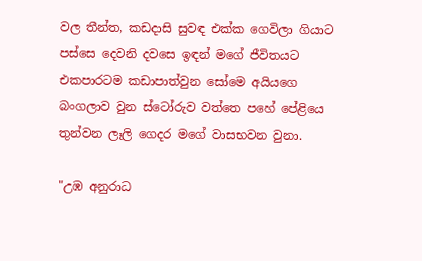වල තීන්ත, කඩදාසි සුවඳ එක්ක ගෙවිලා ගියාට පස්සෙ දෙවනි දවසෙ ඉඳන් මගේ ජීවිතයට එකපාරටම ක‍ඩාපාත්වුන සෝමෙ අයියගෙ බංගලාව වුන ස්ටෝරුව වත්තෙ පහේ පේළියෙ තුන්වන ලෑලි ගෙදර මගේ වාසභවන වුනා.

"උඹ අනුරාධ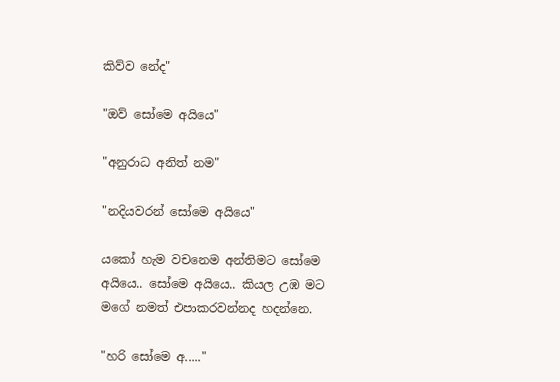කිව්ව නේද"

"ඔව් සෝමෙ අයියෙ"

"අනුරාධ අනිත් න‍ම"

"නදියවරන් සෝමෙ අයියෙ"

යකෝ හැම වචනෙම අන්තිමට සෝමෙ අයියෙ.. සෝමෙ අයියෙ.. කියල උඹ ම‍ට මගේ නමත් එපාකරවන්නද හදන්නෙ.

"හරි සෝමෙ අ....."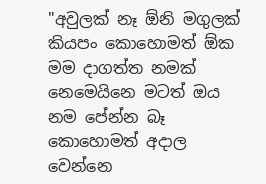"අවුලක් නෑ ඕනි මගුලක් කියපං කොහොමත් ඕක මම දාගත්ත නමක් නෙමෙයිනෙ මටත් ඔය නම පේන්න බෑ කොහොමත් අදාල වෙන්නෙ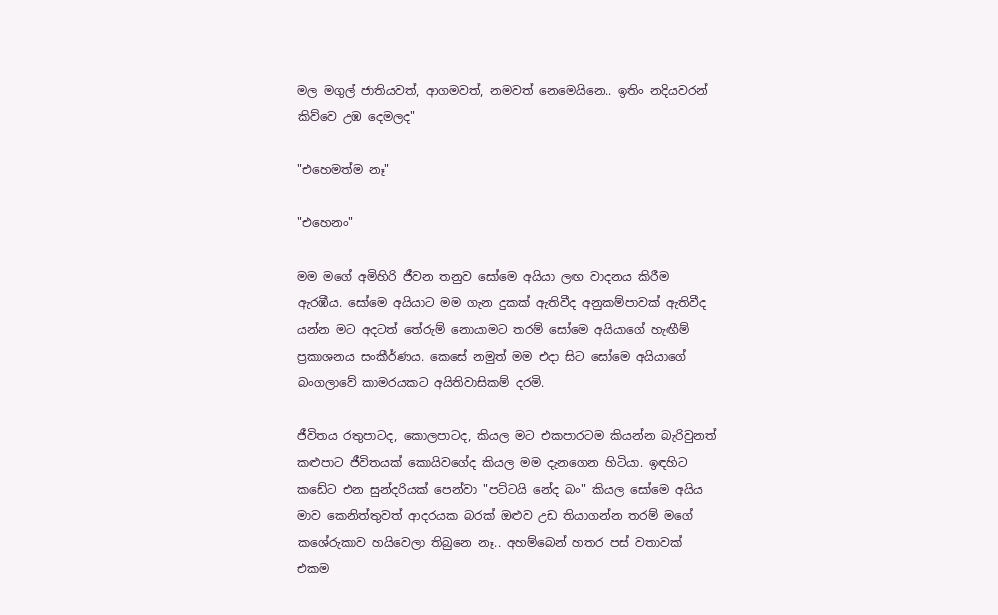මල මගුල් ජාතියවත්, ආගමවත්, නමවත් නෙමෙයිනෙ.. ඉතිං නදිය‍වරන් කිව්වෙ උඹ දෙමලද"

"එහෙමත්ම නෑ"

"එහෙනං"

මම මගේ අමිහිරි ජීවන තනුව සෝමෙ අයියා ලඟ වාදනය කිරීම ඇරඹීය. සෝමෙ අයියාට මම ගැන දුකක් ඇතිවීද අනුකම්පාවක් ඇතිවීද යන්න මට අදටත් තේරුම් නොයාමට තරම් සෝමෙ අයියාගේ හැඟීම් ප්‍රකාශනය සංකීර්ණය. කෙසේ නමුත් මම එදා සිට සෝමෙ අයියාගේ බංගලාවේ කාමරයකට අයිතිවාසිකම් දරමි.

ජීවිතය රතුපාටද, කොලපාටද, කියල මට එකපාරටම කියන්න බැරිවුනත් කළුපාට ජීවිතයක් කොයිවගේද කියල මම දැනගෙන හිටියා. ඉඳහිට කඩේට එන සුන්දරියක් පෙන්වා "පට්ටයි නේද බං" කියල සෝමෙ අයිය මාව කෙනිත්තුවත් ආදරයක බරක් ඔළුව උඩ තියාගන්න තරම් මගේ කශේරුකාව හයිවෙලා තිබුනෙ නෑ.. අහම්බෙන් හතර පස් වතාවක් එකම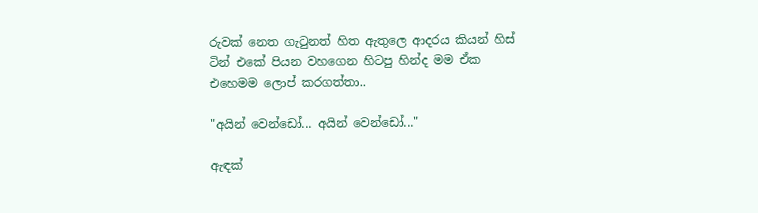රුවක් නෙත ගැටුනත් හිත ඇතුලෙ ආදරය කියන් හිස් ටින් එකේ පියන වහගෙන හිටපු හින්ද මම ඒක එහෙමම ලොප් කරගත්තා..

"අයින් වෙන්ඩෝ... අයින් වෙන්ඩෝ..."

ඇඳක්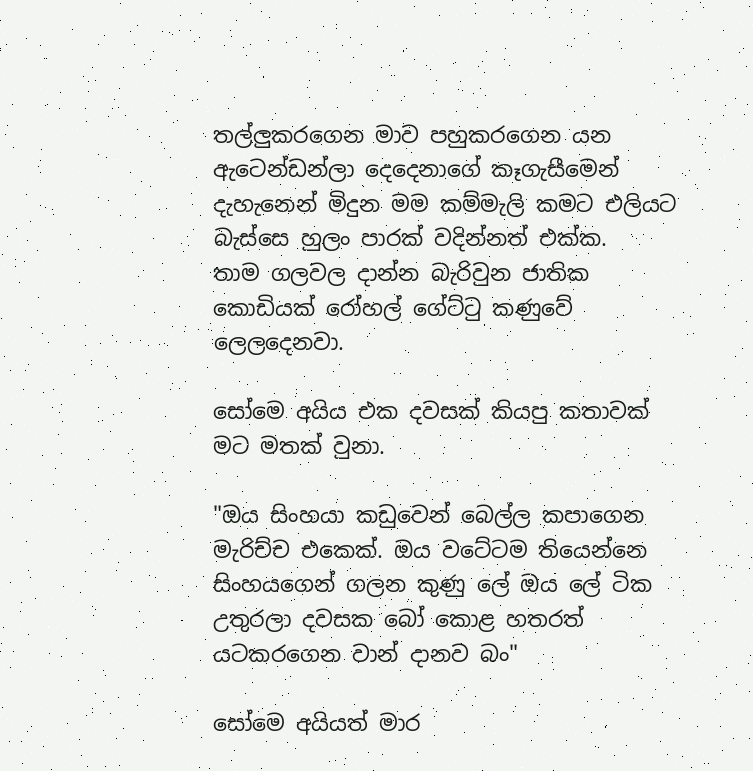තල්ලුකරගෙන මාව පහුකරගෙන යන ඇටෙන්ඩන්ලා දෙදෙනාගේ කෑගැසීමෙන් දැහැනෙන් මිදුන මම කම්මැලි කමට එලියට බැස්සෙ හුලං පාරක් වදින්නත් එක්ක.
තාම ගලවල දාන්න බැරිවුන ජාතික කොඩියක් රෝහල් ගේට්ටු කණුවේ ලෙලදෙනවා.

සෝමෙ අයිය එක දවසක් කියපු කතාවක් මට මතක් වුනා.

"ඔය සිංහයා කඩුවෙන් බෙල්ල කපාගෙන මැරිච්ච එකෙක්. ඔය වටේටම තියෙන්නෙ සිංහයගෙන් ගලන කුණු ලේ ඔය ලේ ටික උතුරලා දවසක බෝ කොළ හතරත් යටකරගෙන වාන් දානව බං"

සෝමෙ අයියත් මාර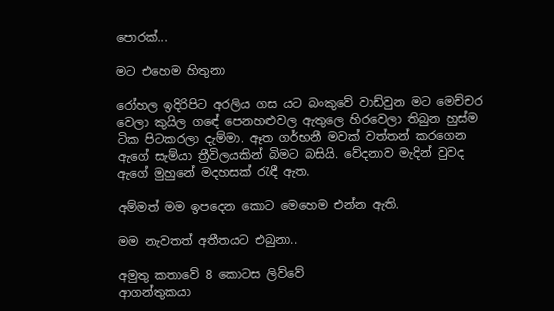පොරක්...

මට එහෙම හිතුනා

රෝහල ඉදිරිපිට අරලිය ගස යට බංකුවේ වාඩ්වුන මට මෙච්චර වෙලා කුයිල ගඳේ පෙනහළුවල ඇතුලෙ හිරවෙලා තිබුන හුස්ම ටික පිටකරලා දැම්මා. ඈත ගර්භනී මවක් වත්තන් කරගෙන ඇගේ සැම්යා ත්‍රීවිලයකින් බිමට බසියි. වේදනාව මැදින් වුවද ඇගේ මුහුනේ මදහසක් රැඳී ඇත.

අම්මත් මම ඉපදෙන කොට මෙහෙම එන්න ඇති.

මම නැවතත් අතීතයට එබුනා..

අමුතු කතාවේ 8 කොටස ලිව්වේ
ආගන්තුකයා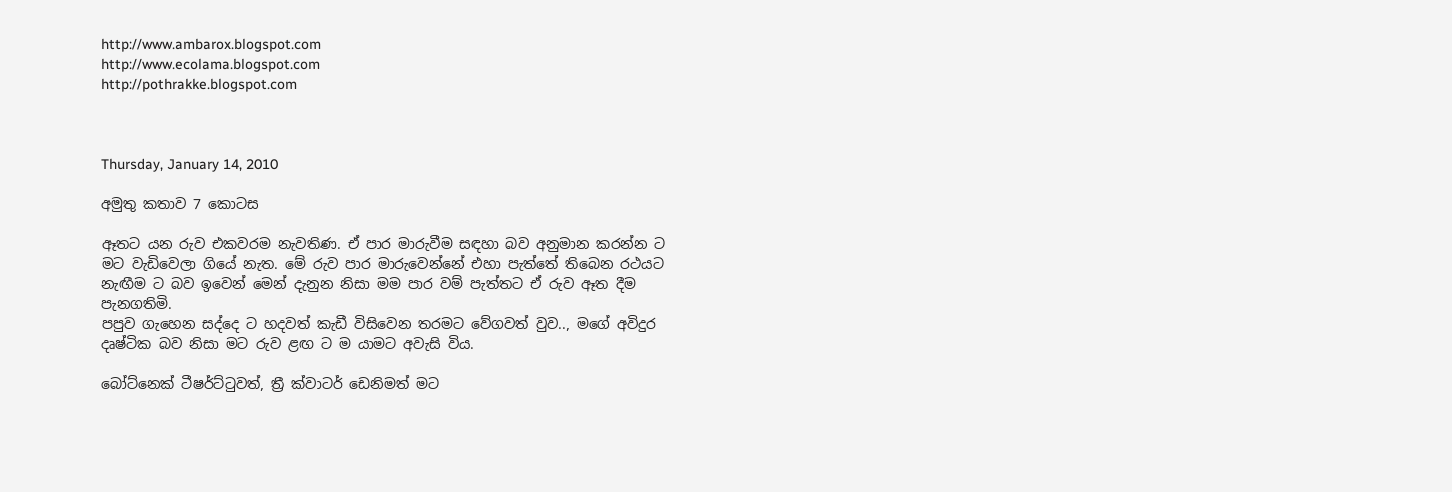http://www.ambarox.blogspot.com
http://www.ecolama.blogspot.com
http://pothrakke.blogspot.com



Thursday, January 14, 2010

අමුතු කතාව 7 කොටස

ඈතට යන රුව එකවරම නැවතිණ. ඒ පාර මාරුවීම සඳහා බව අනුමාන කරන්න ට මට වැඩිවෙලා ගියේ නැත. මේ රුව පාර මාරුවෙන්නේ එහා පැත්තේ තිබෙන රථයට නැඟීම ට බව ඉවෙන් මෙන් දැනුන නිසා මම පාර වම් පැත්තට ඒ රුව ඈත දීම පැනගතිමි.
පපුව ගැහෙන සද්දෙ ට හදවත් කැඩී විසිවෙන තරමට වේගවත් වුව.., මගේ අවිදුර දෘෂ්ටික බව නිසා මට රුව ළඟ ට ම යාමට අවැසි විය.

බෝට්නෙක් ටීෂර්ට්ටුවත්, ත්‍රී ක්වාටර් ඩෙනිමත් මට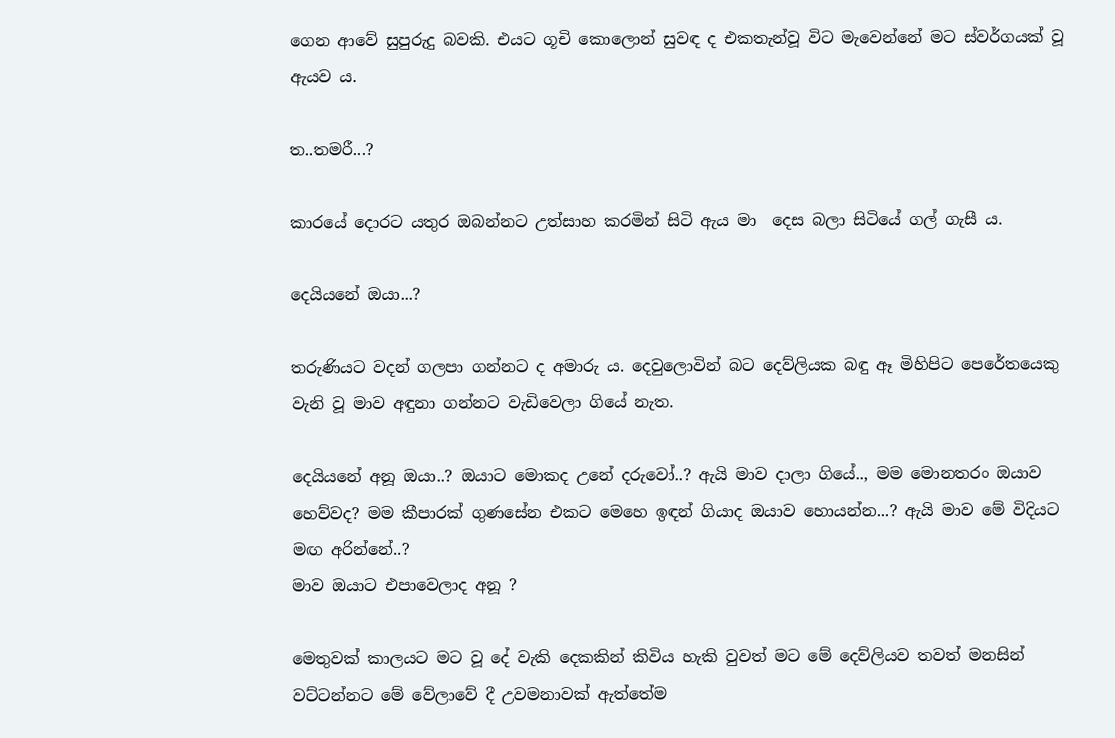ගෙන ආවේ සුපුරුදු බවකි. එයට ගූචි කොලොන් සුවඳ ද එකතැන්වූ විට මැවෙන්නේ මට ස්වර්ගයක් වූ ඇයව ය.

ත..තමරී...?

කාරයේ දොරට යතුර ඔබන්නට උත්සාහ කරමින් සිටි ඇය මා  දෙස බලා සිටියේ ගල් ගැසී ය.

දෙයියනේ ඔයා...?

තරුණියට වදන් ගලපා ගන්නට ද අමාරු ය. දෙවුලොවින් බට දෙව්ලියක බඳු ඈ මිහිපිට පෙරේතයෙකු වැනි වූ මාව අඳුනා ගන්නට වැඩිවෙලා ගියේ නැත.

දෙයියනේ අනූ ඔයා..? ඔයාට මොකද උනේ දරුවෝ..? ඇයි මාව දාලා ගියේ.., මම මොනතරං ඔයාව හෙව්වද? මම කීපාරක් ගුණසේන එකට මෙහෙ ඉඳන් ගියාද ඔයාව හොයන්න...? ඇයි මාව මේ විදියට මඟ අරින්නේ..?
මාව ඔයාට එපාවෙලාද අනූ ?

මෙතුවක් කාලයට මට වූ දේ වැකි දෙකකින් කිවිය හැකි වුවත් මට මේ දෙව්ලියව තවත් මනසින් වට්ටන්නට මේ වේලාවේ දී උවමනාවක් ඇත්තේම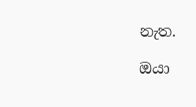නැත.

ඔයා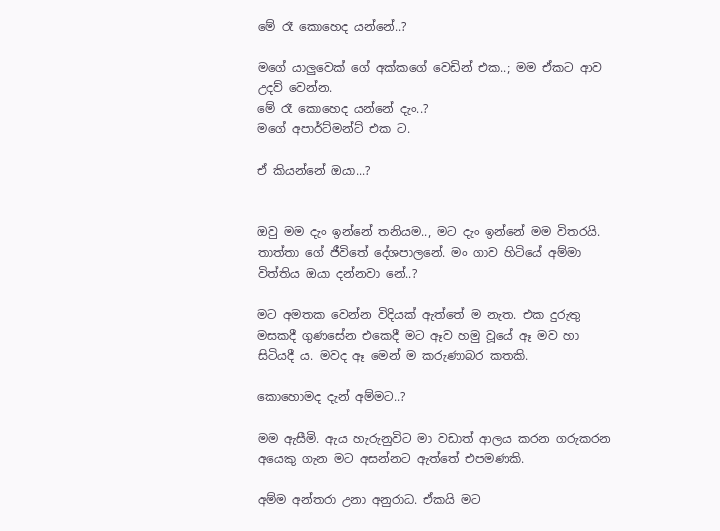මේ රෑ කොහෙද යන්නේ..?

මගේ යාලුවෙක් ගේ අක්කගේ වෙඩින් එක..; මම ඒකට ආව උදව් වෙන්න.
මේ රෑ කොහෙද යන්නේ දැං..?
මගේ අපාර්ට්මන්ට් එක ට.

ඒ කියන්නේ ඔයා...?


ඔවු මම දැං ඉන්නේ තනියම.., මට දැං ඉන්නේ මම විතරයි. තාත්තා ගේ ජීවිතේ දේශපාලනේ. මං ගාව හිටියේ අම්මා විත්තිය ඔයා දන්නවා නේ..?

මට අමතක වෙන්න විදියක් ඇත්තේ ම නැත. එක දුරුතු මසකදී ගුණසේන එකෙදී මට ඈව හමු වූයේ ඈ මව හා සිටියදී ය. මවද ඈ මෙන් ම කරුණාබර කතකි.

කොහොමද දැන් අම්මට..?

මම ඇසීමි. ඇය හැරුනුවිට මා වඩාත් ආලය කරන ගරුකරන අයෙකු ගැන මට අසන්නට ඇත්තේ එපමණකි.

අම්ම අන්තරා උනා අනුරාධ. ඒකයි මට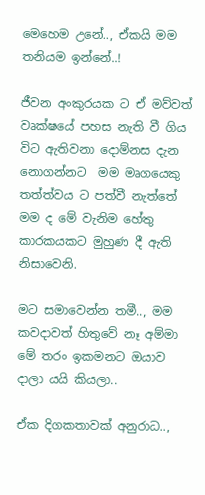මෙහෙම උනේ.., ඒකයි මම තනියම ඉන්නේ..!

ජීවන අංකුරයක ට ඒ මව්වත් වෘක්ෂයේ පහස නැති වී ගිය විට ඇතිවනා දොම්නස දැන නොගන්නට  මම මෘගයෙකු තත්ත්වය ට පත්වී නැත්තේ මම ද මේ වැනිම හේතු කාරකයකට මුහුණ දී ඇති නිසාවෙනි.

මට සමාවෙන්න තමී.., මම කවදාවත් හිතුවේ නෑ අම්මා මේ තරං ඉකමනට ඔයාව දාලා යයි කියලා..

ඒක දිගකතාවක් අනුරාධ..,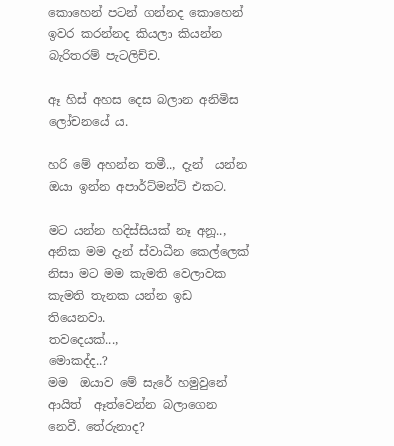කොහෙන් පටන් ගන්නද කොහෙන් ඉවර කරන්නද කියලා කියන්න බැරිතරම් පැටලිච්ච.

ඈ හිස් අහස දෙස බලාන අනිමිස ලෝචනයේ ය.

හරි මේ අහන්න තමී.., දැන්  යන්න ඔයා ඉන්න අපාර්ට්මන්ට් එකට.

මට යන්න හදිස්සියක් නෑ අනූ.., අනික මම දැන් ස්වාධීන කෙල්ලෙක් නිසා මට මම කැමති වෙලාවක කැමති තැනක යන්න ඉඩ තියෙනවා.
තවදෙයක්...,
මොකද්ද..?
මම  ඔයාව මේ සැරේ හමුවුනේ ආයිත්  ඈත්වෙන්න බලාගෙන නෙවී. තේරුනාද?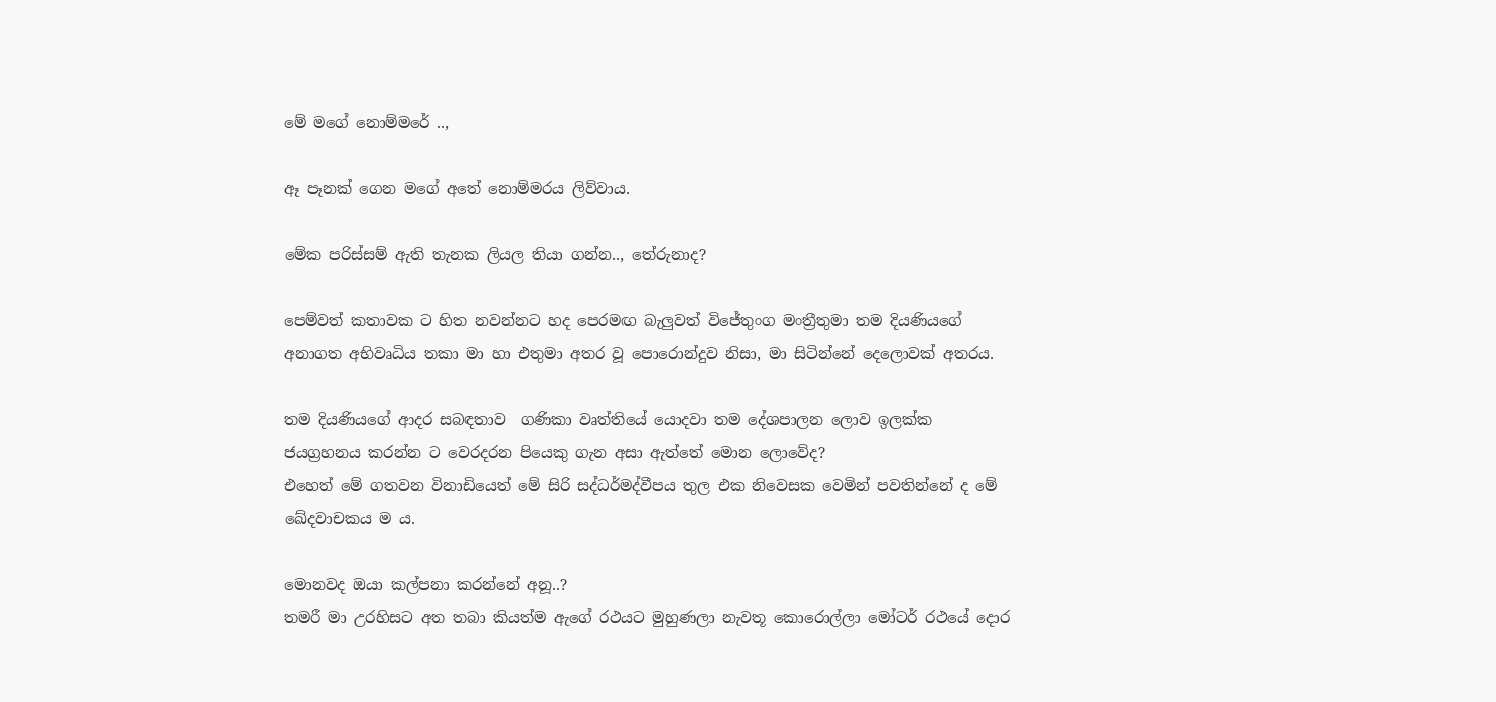මේ මගේ නොම්මරේ ..,

ඈ පෑනක් ගෙන මගේ අතේ නොම්මරය ලිව්වාය.

මේක පරිස්සම් ඇති තැනක ලියල තියා ගන්න.., තේරුනාද?

පෙම්වත් කතාවක ට හිත නවන්නට හද පෙරමඟ බැලුවත් විජේතුංග මංත්‍රීතුමා තම දියණියගේ අනාගත අභිවෘධිය තකා මා හා එතුමා අතර වූ පොරොන්දුව නිසා, මා සිටින්නේ දෙලොවක් අතරය.

තම දියණියගේ ආදර සබඳතාව  ගණිකා වෘත්තියේ යොදවා තම දේශපාලන ලොව ඉලක්ක ජයග්‍රහනය කරන්න ට වෙරදරන පියෙකු ගැන අසා ඇත්තේ මොන ලොවේද?
එහෙත් මේ ගතවන විනාඩියෙත් මේ සිරි සද්ධර්මද්වීපය තුල එක නිවෙසක වෙමින් පවතින්නේ ද මේ ඛේදවාචකය ම ය.

මොනවද ඔයා කල්පනා කරන්නේ අනූ..?
තමරී මා උරහිසට අත තබා කියත්ම ඇගේ රථයට මුහුණලා නැවතූ කොරොල්ලා මෝටර් රථයේ දොර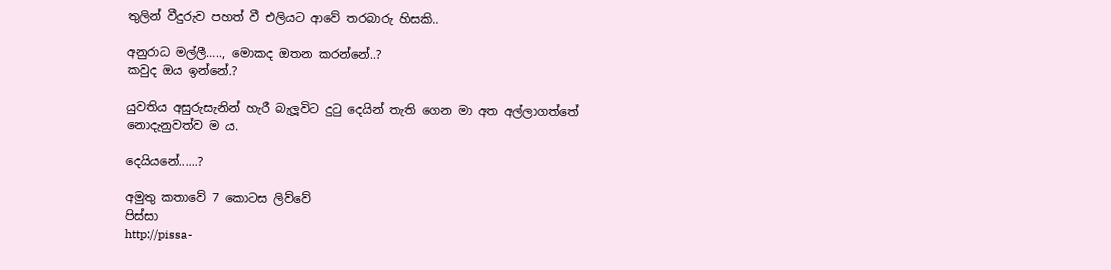තුලින් වීදුරුව පහත් වී එලියට ආවේ තරබාරු හිසකි..

අනුරාධ මල්ලී….., මොකද ඔතන කරන්නේ..?
කවුද ඔය ඉන්නේ.?

යුවතිය අසුරුසැනින් හැරී බැලූවිට දුටු දෙයින් තැති ගෙන මා අත අල්ලාගත්තේ නොදැනුවත්ව ම ය.

දෙයියනේ......?

අමුතු කතාවේ 7 කොටස ලිව්වේ
පිස්සා
http://pissa-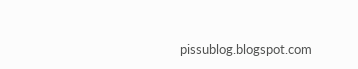pissublog.blogspot.com